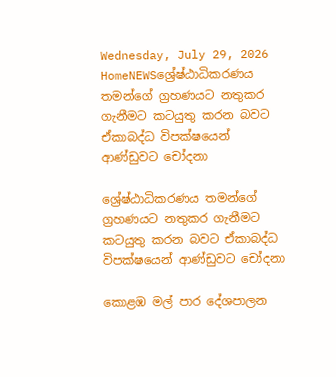Wednesday, July 29, 2026
HomeNEWSශ්‍රේෂ්ඨාධිකරණය තමන්ගේ ග්‍රහණයට නතුකර ගැනීමට කටයුතු කරන බවට ඒකාබද්ධ විපක්ෂයෙන් ආණ්ඩුවට චෝදනා

ශ්‍රේෂ්ඨාධිකරණය තමන්ගේ ග්‍රහණයට නතුකර ගැනීමට කටයුතු කරන බවට ඒකාබද්ධ විපක්ෂයෙන් ආණ්ඩුවට චෝදනා

කොළඹ මල් පාර දේශපාලන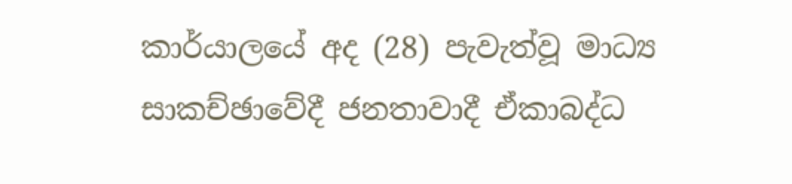කාර්යාලයේ අද (28) පැවැත්වූ මාධ්‍ය සාකච්ඡාවේදී ජනතාවාදී ඒකාබද්ධ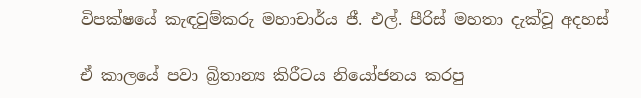විපක්ෂයේ කැඳවුම්කරු මහාචාර්ය ජී. එල්. පීරිස් මහතා දැක්වූ අදහස්

ඒ කාලයේ පවා බ්‍රිතාන්‍ය කිරීටය නියෝජනය කරපු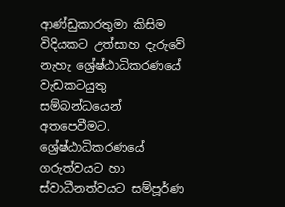ආණ්ඩුකාරතුමා කිසිම විදියකට උත්සාහ දැරුවේ නැහැ ශ්‍රේෂ්ඨාධිකරණයේ වැඩකටයුතු සම්බන්ධයෙන් අතපෙවීමට. ශ්‍රේෂ්ඨාධිකරණයේ ගරුත්වයට හා ස්වාධීනත්වයට සම්පූර්ණ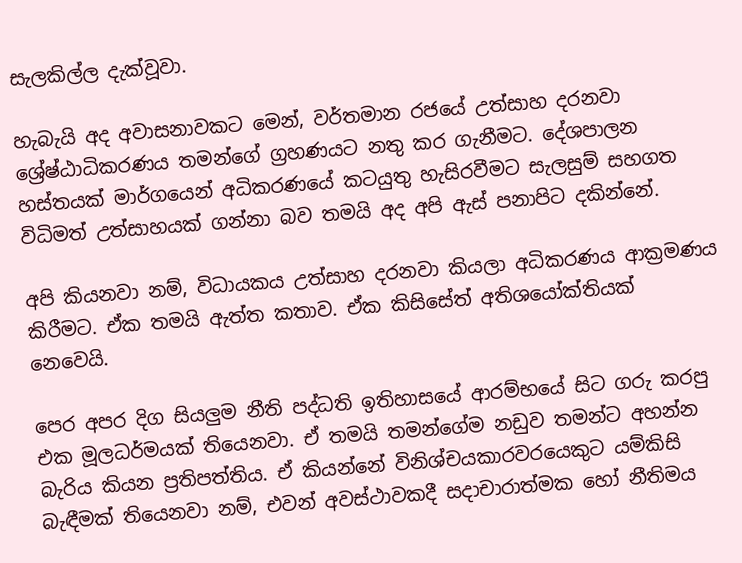සැලකිල්ල දැක්වූවා.

හැබැයි අද අවාසනාවකට මෙන්, වර්තමාන රජයේ උත්සාහ දරනවා ශ්‍රේෂ්ඨාධිකරණය තමන්ගේ ග්‍රහණයට නතු කර ගැනීමට. දේශපාලන හස්තයක් මාර්ගයෙන් අධිකරණයේ කටයුතු හැසිරවීමට සැලසුම් සහගත විධිමත් උත්සාහයක් ගන්නා බව තමයි අද අපි ඇස් පනාපිට දකින්නේ.

අපි කියනවා නම්, විධායකය උත්සාහ දරනවා කියලා අධිකරණය ආක්‍රමණය කිරීමට. ඒක තමයි ඇත්ත කතාව. ඒක කිසිසේත් අතිශයෝක්තියක් නෙවෙයි.

පෙර අපර දිග සියලුම නීති පද්ධති ඉතිහාසයේ ආරම්භයේ සිට ගරු කරපු එක මූලධර්මයක් තියෙනවා. ඒ තමයි තමන්ගේම නඩුව තමන්ට අහන්න බැරිය කියන ප්‍රතිපත්තිය. ඒ කියන්නේ විනිශ්චයකාරවරයෙකුට යම්කිසි බැඳීමක් තියෙනවා නම්, එවන් අවස්ථාවකදී සදාචාරාත්මක හෝ නීතිමය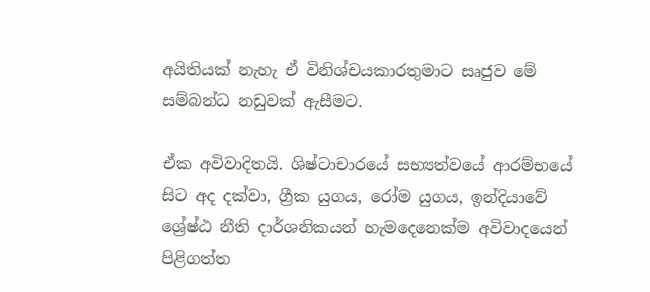අයිතියක් නැහැ ඒ විනිශ්චයකාරතුමාට සෘජුව මේ සම්බන්ධ නඩුවක් ඇසීමට.

ඒක අවිවාදිතයි. ශිෂ්ටාචාරයේ සභ්‍යත්වයේ ආරම්භයේ සිට අද දක්වා, ග්‍රීක යුගය, රෝම යුගය, ඉන්දියාවේ ශ්‍රේෂ්ඨ නීති දාර්ශනිකයන් හැමදෙනෙක්ම අවිවාදයෙන් පිළිගත්ත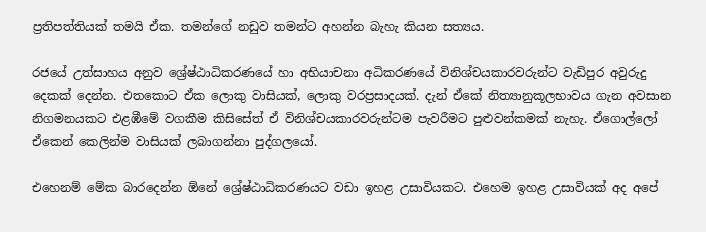ප්‍රතිපත්තියක් තමයි ඒක. තමන්ගේ නඩුව තමන්ට අහන්න බැහැ කියන සත්‍යය.

රජයේ උත්සාහය අනුව ශ්‍රේෂ්ඨාධිකරණයේ හා අභියාචනා අධිකරණයේ විනිශ්චයකාරවරුන්ට වැඩිපුර අවුරුදු දෙකක් දෙන්න. එතකොට ඒක ලොකු වාසියක්, ලොකු වරප්‍රසාදයක්. දැන් ඒකේ නිත්‍යානුකූලභාවය ගැන අවසාන නිගමනයකට එළඹීමේ වගකීම කිසිසේත් ඒ විනිශ්චයකාරවරුන්ටම පැවරීමට පුළුවන්කමක් නැහැ. ඒගොල්ලෝ ඒකෙන් කෙලින්ම වාසියක් ලබාගන්නා පුද්ගලයෝ.

එහෙනම් මේක බාරදෙන්න ඕනේ ශ්‍රේෂ්ඨාධිකරණයට වඩා ඉහළ උසාවියකට. එහෙම ඉහළ උසාවියක් අද අපේ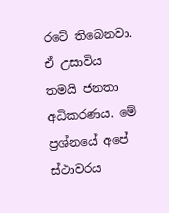රටේ තිබෙනවා. ඒ උසාවිය තමයි ජනතා අධිකරණය. මේ ප්‍රශ්නයේ අපේ ස්ථාවරය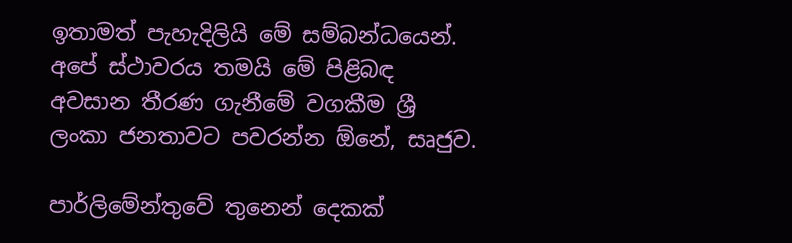ඉතාමත් පැහැදිලියි මේ සම්බන්ධයෙන්. අපේ ස්ථාවරය තමයි මේ පිළිබඳ අවසාන තීරණ ගැනීමේ වගකීම ශ්‍රී ලංකා ජනතාවට පවරන්න ඕනේ, සෘජුව.

පාර්ලිමේන්තුවේ තුනෙන් දෙකක්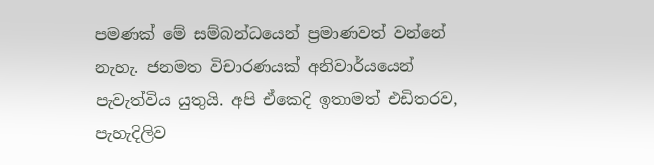පමණක් මේ සම්බන්ධයෙන් ප්‍රමාණවත් වන්නේ නැහැ. ජනමත විචාරණයක් අනිවාර්යයෙන් පැවැත්විය යුතුයි. අපි ඒකෙදි ඉතාමත් එඩිතරව, පැහැදිලිව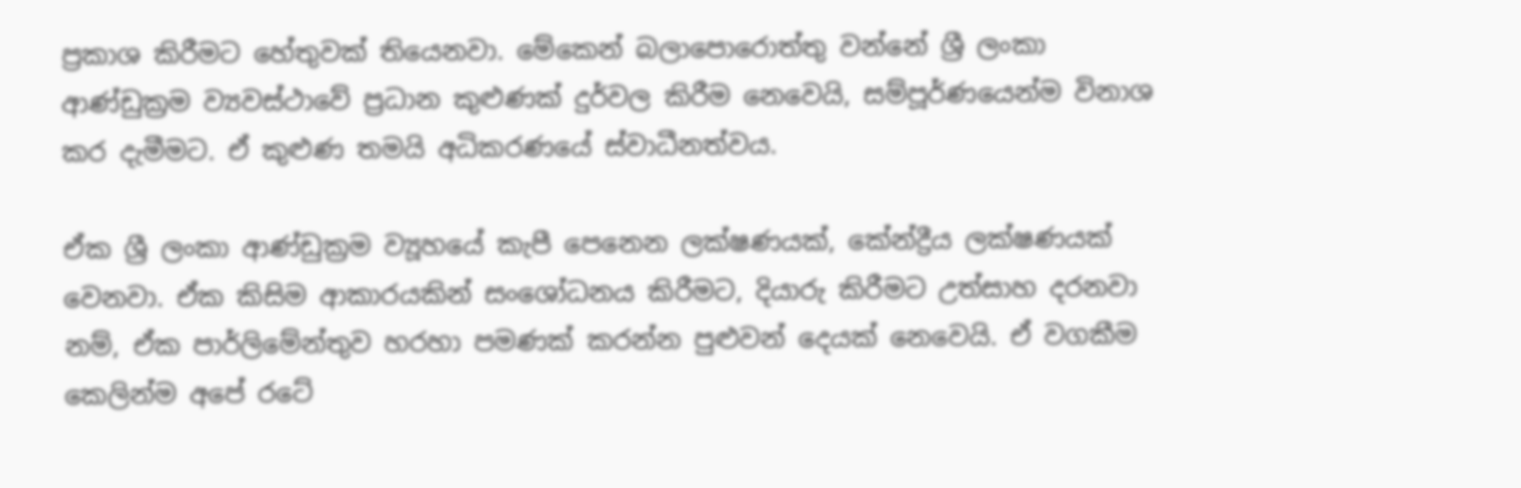ප්‍රකාශ කිරීමට හේතුවක් තියෙනවා. මේකෙන් බලාපොරොත්තු වන්නේ ශ්‍රී ලංකා ආණ්ඩුක්‍රම ව්‍යවස්ථාවේ ප්‍රධාන කුළුණක් දුර්වල කිරීම නෙවෙයි, සම්පූර්ණයෙන්ම විනාශ කර දැමීමට. ඒ කුළුණ තමයි අධිකරණයේ ස්වාධීනත්වය.

ඒක ශ්‍රී ලංකා ආණ්ඩුක්‍රම ව්‍යූහයේ කැපී පෙනෙන ලක්ෂණයක්, කේන්ද්‍රීය ලක්ෂණයක් වෙනවා. ඒක කිසිම ආකාරයකින් සංශෝධනය කිරීමට, දියාරු කිරීමට උත්සාහ දරනවා නම්, ඒක පාර්ලිමේන්තුව හරහා පමණක් කරන්න පුළුවන් දෙයක් නෙවෙයි. ඒ වගකීම කෙලින්ම අපේ රටේ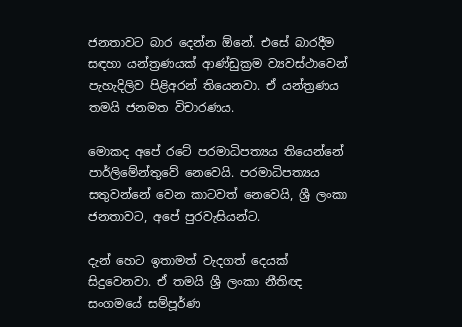ජනතාවට බාර දෙන්න ඕනේ. එසේ බාරදීම සඳහා යන්ත්‍රණයක් ආණ්ඩුක්‍රම ව්‍යවස්ථාවෙන් පැහැදිලිව පිළිඅරන් තියෙනවා. ඒ යන්ත්‍රණය තමයි ජනමත විචාරණය.

මොකද අපේ රටේ පරමාධිපත්‍යය තියෙන්නේ පාර්ලිමේන්තුවේ නෙවෙයි. පරමාධිපත්‍යය සතුවන්නේ වෙන කාටවත් නෙවෙයි, ශ්‍රී ලංකා ජනතාවට, අපේ පුරවැසියන්ට.

දැන් හෙට ඉතාමත් වැදගත් දෙයක් සිදුවෙනවා. ඒ තමයි ශ්‍රී ලංකා නීතිඥ සංගමයේ සම්පූර්ණ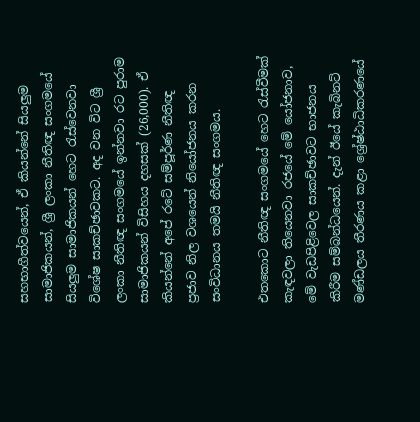සහභාගීත්වයෙන්, ඒ කියන්නේ සියලුම සාමාජිකයන්, ශ්‍රී ලංකා නීතිඥ සංගමයේ සියලුම සාමාජිකයන් හෙට රැස්වෙනවා විශේෂ සාකච්ඡාවකට. අද වන විට ශ්‍රී ලංකා නීතිඥ සංගමයේ ඉන්නවා රට පුරාම සාමාජිකයන් විසිහය දහසක් (26,000). ඒ කියන්නේ අපේ රටේ සම්පූර්ණ නීතිඥ ප්‍රජාව නිල වශයෙන් නියෝජනය කරන සංවිධානය තමයි නීතිඥ සංගමය.

එතකොට නීතිඥ සංගමයේ හෙට රැස්වීමක් කැඳවලා තියෙනවා රජයේ මේ යෝජනාව, මේ වැඩපිළිවෙල සාකච්ඡාවට භාජනය කිරීම සම්බන්ධයෙන්. දැන් ඊයේ කැබිනට් මණ්ඩලය තීරණය කළා ශ්‍රේෂ්ඨාධිකරණයේ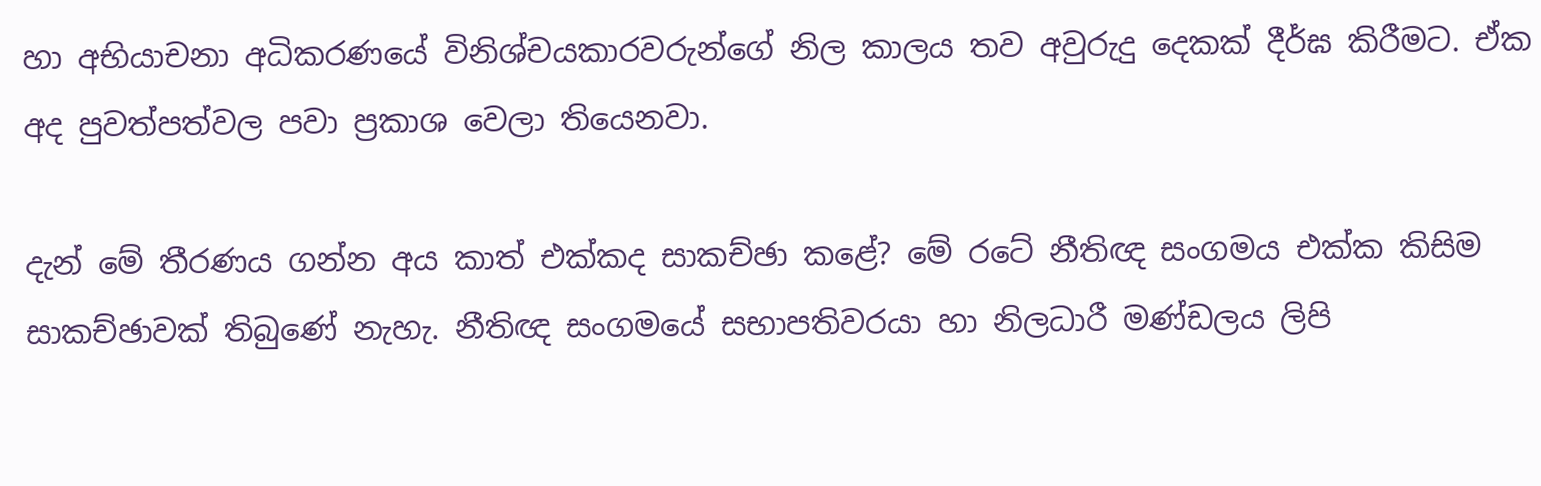හා අභියාචනා අධිකරණයේ විනිශ්චයකාරවරුන්ගේ නිල කාලය තව අවුරුදු දෙකක් දීර්ඝ කිරීමට. ඒක අද පුවත්පත්වල පවා ප්‍රකාශ වෙලා තියෙනවා.

දැන් මේ තීරණය ගන්න අය කාත් එක්කද සාකච්ඡා කළේ? මේ රටේ නීතිඥ සංගමය එක්ක කිසිම සාකච්ඡාවක් තිබුණේ නැහැ. නීතිඥ සංගමයේ සභාපතිවරයා හා නිලධාරී මණ්ඩලය ලිපි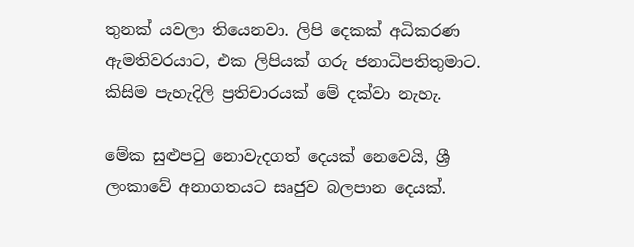තුනක් යවලා තියෙනවා. ලිපි දෙකක් අධිකරණ ඇමතිවරයාට, එක ලිපියක් ගරු ජනාධිපතිතුමාට. කිසිම පැහැදිලි ප්‍රතිචාරයක් මේ දක්වා නැහැ.

මේක සුළුපටු නොවැදගත් දෙයක් නෙවෙයි, ශ්‍රී ලංකාවේ අනාගතයට සෘජුව බලපාන දෙයක්.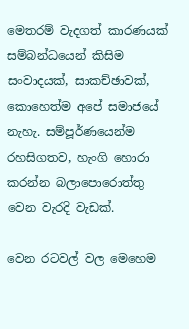මෙතරම් වැදගත් කාරණයක් සම්බන්ධයෙන් කිසිම සංවාදයක්, සාකච්ඡාවක්, කොහෙත්ම අපේ සමාජයේ නැහැ. සම්පූර්ණයෙන්ම රහසිගතව, හැංගි හොරා කරන්න බලාපොරොත්තු වෙන වැරදි වැඩක්.

වෙන රටවල් වල මෙහෙම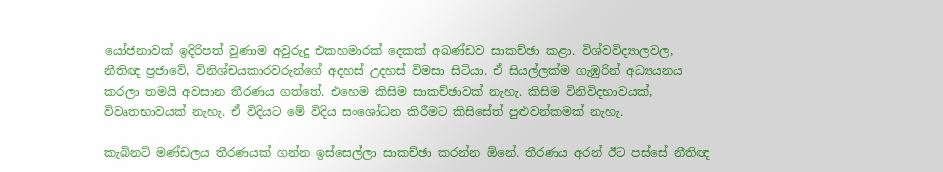යෝජනාවක් ඉදිරිපත් වුණාම අවුරුදු එකහමාරක් දෙකක් අඛණ්ඩව සාකච්ඡා කළා. විශ්වවිද්‍යාලවල, නීතිඥ ප්‍රජාවේ, විනිශ්චයකාරවරුන්ගේ අදහස් උදහස් විමසා සිටියා. ඒ සියල්ලක්ම ගැඹුරින් අධ්‍යයනය කරලා තමයි අවසාන තීරණය ගත්තේ. එහෙම කිසිම සාකච්ඡාවක් නැහැ. කිසිම විනිවිදභාවයක්, විවෘතභාවයක් නැහැ. ඒ විදියට මේ විදිය සංශෝධන කිරීමට කිසිසේත් පුළුවන්කමක් නැහැ.

කැබිනට් මණ්ඩලය තීරණයක් ගන්න ඉස්සෙල්ලා සාකච්ඡා කරන්න ඕනේ. තීරණය අරන් ඊට පස්සේ නීතිඥ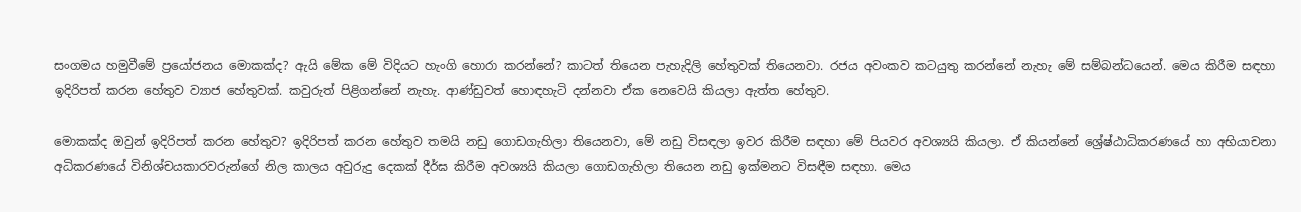සංගමය හමුවීමේ ප්‍රයෝජනය මොකක්ද? ඇයි මේක මේ විදියට හැංගි හොරා කරන්නේ? කාටත් තියෙන පැහැදිලි හේතුවක් තියෙනවා. රජය අවංකව කටයුතු කරන්නේ නැහැ මේ සම්බන්ධයෙන්. මෙය කිරීම සඳහා ඉදිරිපත් කරන හේතුව ව්‍යාජ හේතුවක්. කවුරුත් පිළිගන්නේ නැහැ. ආණ්ඩුවත් හොඳහැටි දන්නවා ඒක නෙවෙයි කියලා ඇත්ත හේතුව.

මොකක්ද ඔවුන් ඉදිරිපත් කරන හේතුව? ඉදිරිපත් කරන හේතුව තමයි නඩු ගොඩගැහිලා තියෙනවා, මේ නඩු විසඳලා ඉවර කිරීම සඳහා මේ පියවර අවශ්‍යයි කියලා. ඒ කියන්නේ ශ්‍රේෂ්ඨාධිකරණයේ හා අභියාචනා අධිකරණයේ විනිශ්චයකාරවරුන්ගේ නිල කාලය අවුරුදු දෙකක් දීර්ඝ කිරීම අවශ්‍යයි කියලා ගොඩගැහිලා තියෙන නඩු ඉක්මනට විසඳීම සඳහා. මෙය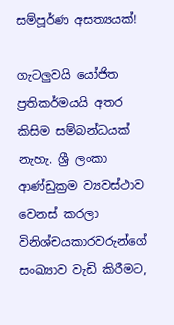සම්පූර්ණ අසත්‍යයක්!

ගැටලුවයි යෝජිත ප්‍රතිකර්මයයි අතර කිසිම සම්බන්ධයක් නැහැ. ශ්‍රී ලංකා ආණ්ඩුක්‍රම ව්‍යවස්ථාව වෙනස් කරලා විනිශ්චයකාරවරුන්ගේ සංඛ්‍යාව වැඩි කිරීමට,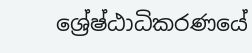ශ්‍රේෂ්ඨාධිකරණයේ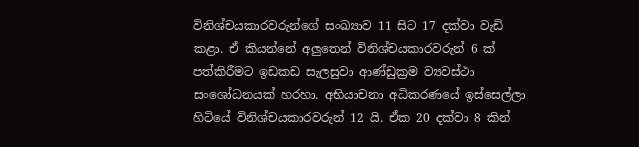විනිශ්චයකාරවරුන්ගේ සංඛ්‍යාව 11 සිට 17 දක්වා වැඩි කළා. ඒ කියන්නේ අලුතෙන් විනිශ්චයකාරවරුන් 6 ක් පත්කිරීමට ඉඩකඩ සැලසුවා ආණ්ඩුක්‍රම ව්‍යවස්ථා සංශෝධනයක් හරහා. අභියාචනා අධිකරණයේ ඉස්සෙල්ලා හිටියේ විනිශ්චයකාරවරුන් 12 යි. ඒක 20 දක්වා 8 කින්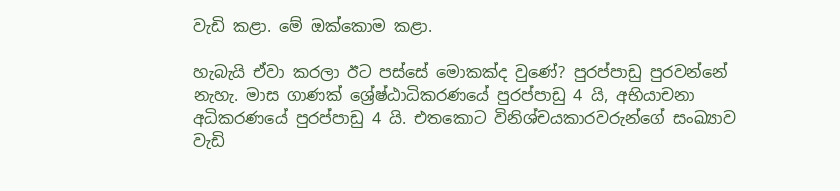වැඩි කළා. මේ ඔක්කොම කළා.

හැබැයි ඒවා කරලා ඊට පස්සේ මොකක්ද වුණේ? පුරප්පාඩු පුරවන්නේ නැහැ. මාස ගාණක් ශ්‍රේෂ්ඨාධිකරණයේ පුරප්පාඩු 4 යි, අභියාචනා අධිකරණයේ පුරප්පාඩු 4 යි. එතකොට විනිශ්චයකාරවරුන්ගේ සංඛ්‍යාව වැඩි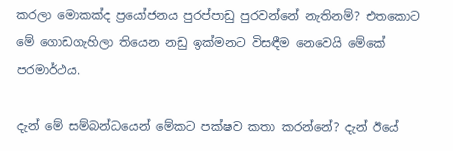කරලා මොකක්ද ප්‍රයෝජනය පුරප්පාඩු පුරවන්නේ නැතිනම්? එතකොට මේ ගොඩගැහිලා තියෙන නඩු ඉක්මනට විසඳීම නෙවෙයි මේකේ පරමාර්ථය.

දැන් මේ සම්බන්ධයෙන් මේකට පක්ෂව කතා කරන්නේ? දැන් ඊයේ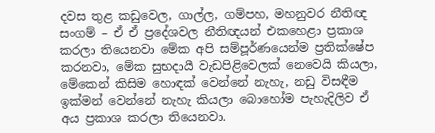දවස තුළ කඩුවෙල, ගාල්ල, ගම්පහ, මහනුවර නීතිඥ සංගම් – ඒ ඒ ප්‍රදේශවල නීතිඥයන් එකහෙළා ප්‍රකාශ කරලා තියෙනවා මේක අපි සම්පූර්ණයෙන්ම ප්‍රතික්ෂේප කරනවා, මේක සුභදායී වැඩපිළිවෙලක් නෙවෙයි කියලා, මේකෙන් කිසිම හොඳක් වෙන්නේ නැහැ, නඩු විසඳීම ඉක්මන් වෙන්නේ නැහැ කියලා බොහෝම පැහැදිලිව ඒ අය ප්‍රකාශ කරලා තියෙනවා.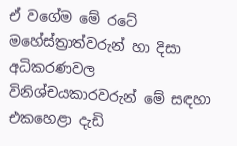ඒ වගේම මේ රටේ මහේස්ත්‍රාත්වරුන් හා දිසා අධිකරණවල විනිශ්චයකාරවරුන් මේ සඳහා එකහෙළා දැඩි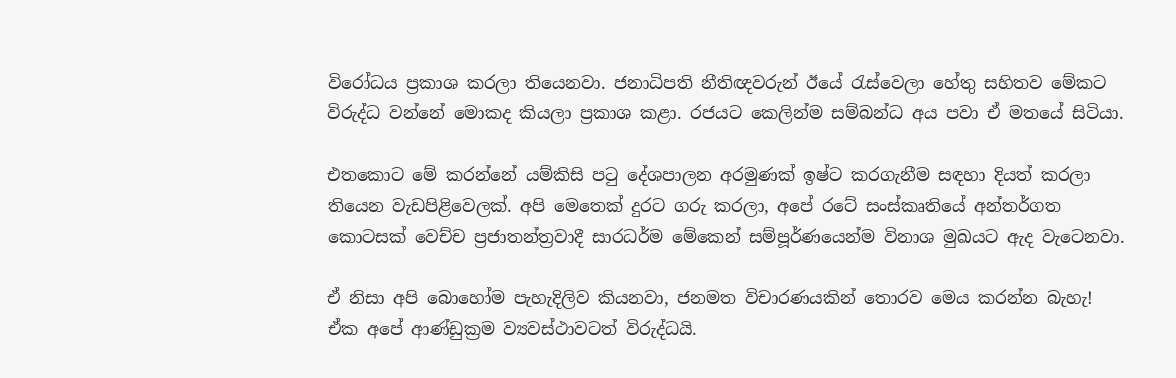විරෝධය ප්‍රකාශ කරලා තියෙනවා. ජනාධිපති නීතිඥවරුන් ඊයේ රැස්වෙලා හේතු සහිතව මේකට විරුද්ධ වන්නේ මොකද කියලා ප්‍රකාශ කළා. රජයට කෙලින්ම සම්බන්ධ අය පවා ඒ මතයේ සිටියා.

එතකොට මේ කරන්නේ යම්කිසි පටු දේශපාලන අරමුණක් ඉෂ්ට කරගැනීම සඳහා දියත් කරලා තියෙන වැඩපිළිවෙලක්. අපි මෙතෙක් දුරට ගරු කරලා, අපේ රටේ සංස්කෘතියේ අන්තර්ගත කොටසක් වෙච්ච ප්‍රජාතන්ත්‍රවාදී සාරධර්ම මේකෙන් සම්පූර්ණයෙන්ම විනාශ මුඛයට ඇද වැටෙනවා.

ඒ නිසා අපි බොහෝම පැහැදිලිව කියනවා, ජනමත විචාරණයකින් තොරව මෙය කරන්න බැහැ! ඒක අපේ ආණ්ඩුක්‍රම ව්‍යවස්ථාවටත් විරුද්ධයි.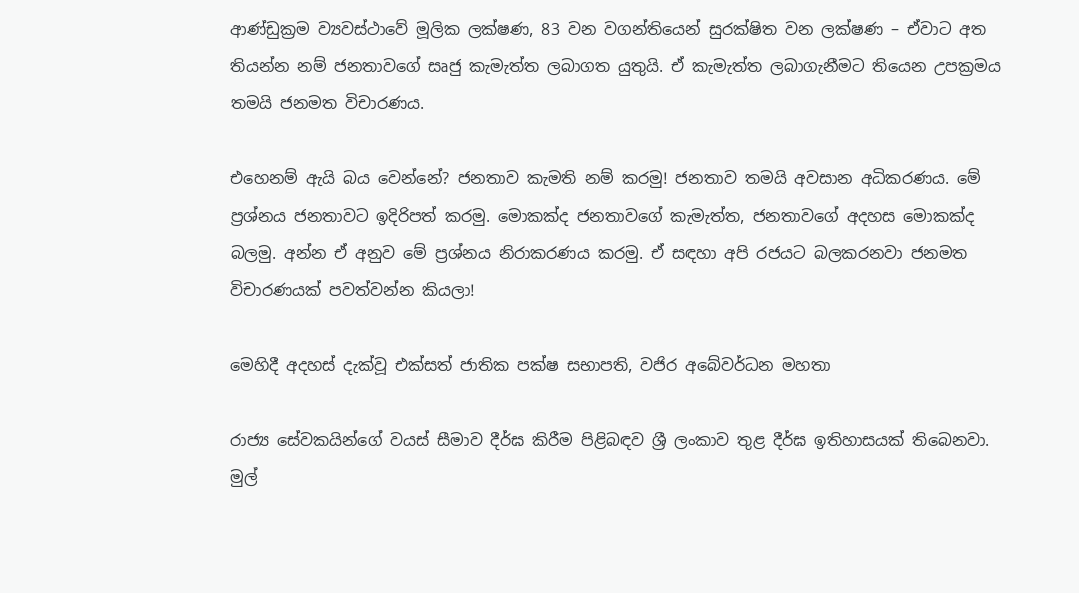ආණ්ඩුක්‍රම ව්‍යවස්ථාවේ මූලික ලක්ෂණ, 83 වන වගන්තියෙන් සුරක්ෂිත වන ලක්ෂණ – ඒවාට අත තියන්න නම් ජනතාවගේ සෘජු කැමැත්ත ලබාගත යුතුයි. ඒ කැමැත්ත ලබාගැනීමට තියෙන උපක්‍රමය තමයි ජනමත විචාරණය.

එහෙනම් ඇයි බය වෙන්නේ? ජනතාව කැමති නම් කරමු! ජනතාව තමයි අවසාන අධිකරණය. මේ ප්‍රශ්නය ජනතාවට ඉදිරිපත් කරමු. මොකක්ද ජනතාවගේ කැමැත්ත, ජනතාවගේ අදහස මොකක්ද බලමු. අන්න ඒ අනුව මේ ප්‍රශ්නය නිරාකරණය කරමු. ඒ සඳහා අපි රජයට බලකරනවා ජනමත විචාරණයක් පවත්වන්න කියලා!

මෙහිදී අදහස් දැක්වූ එක්සත් ජාතික පක්ෂ සභාපති, වජිර අබේවර්ධන මහතා

රාජ්‍ය සේවකයින්ගේ වයස් සීමාව දීර්ඝ කිරීම පිළිබඳව ශ්‍රී ලංකාව තුළ දීර්ඝ ඉතිහාසයක් තිබෙනවා. මුල්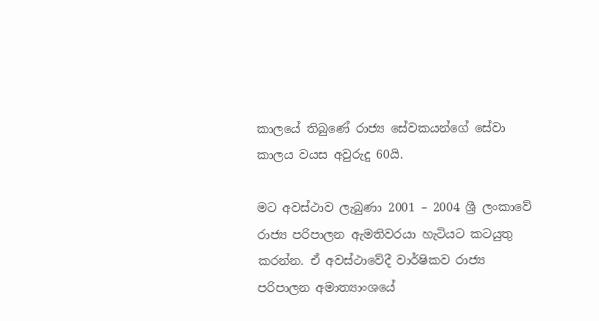කාලයේ තිබුණේ රාජ්‍ය සේවකයන්ගේ සේවා කාලය වයස අවුරුදු 60යි.

මට අවස්ථාව ලැබුණා 2001 – 2004 ශ්‍රී ලංකාවේ රාජ්‍ය පරිපාලන ඇමතිවරයා හැටියට කටයුතු කරන්න. ඒ අවස්ථාවේදී වාර්ෂිකව රාජ්‍ය පරිපාලන අමාත්‍යාංශයේ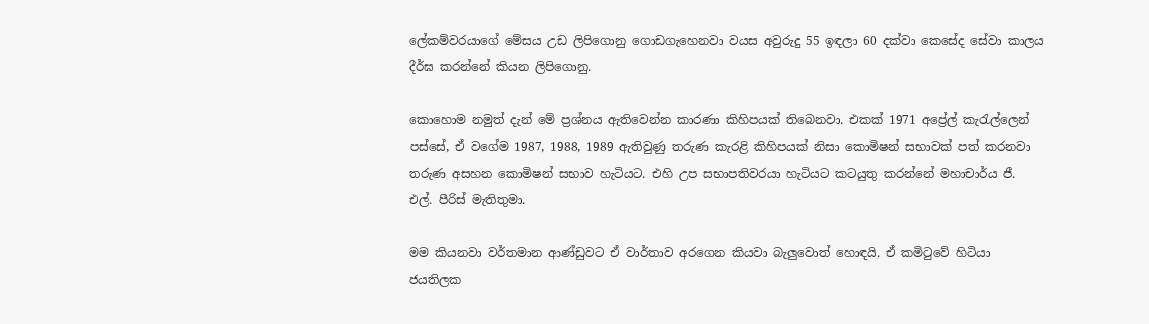ලේකම්වරයාගේ මේසය උඩ ලිපිගොනු ගොඩගැහෙනවා වයස අවුරුදු 55 ඉඳලා 60 දක්වා කෙසේද සේවා කාලය දීර්ඝ කරන්නේ කියන ලිපිගොනු.

කොහොම නමුත් දැන් මේ ප්‍රශ්නය ඇතිවෙන්න කාරණා කිහිපයක් තිබෙනවා. එකක් 1971 අප්‍රේල් කැරැල්ලෙන් පස්සේ, ඒ වගේම 1987, 1988, 1989 ඇතිවුණු තරුණ කැරළි කිහිපයක් නිසා කොමිෂන් සභාවක් පත් කරනවා තරුණ අසහන කොමිෂන් සභාව හැටියට. එහි උප සභාපතිවරයා හැටියට කටයුතු කරන්නේ මහාචාර්ය ජී. එල්. පීරිස් මැතිතුමා.

මම කියනවා වර්තමාන ආණ්ඩුවට ඒ වාර්තාව අරගෙන කියවා බැලුවොත් හොඳයි. ඒ කමිටුවේ හිටියා ජයතිලක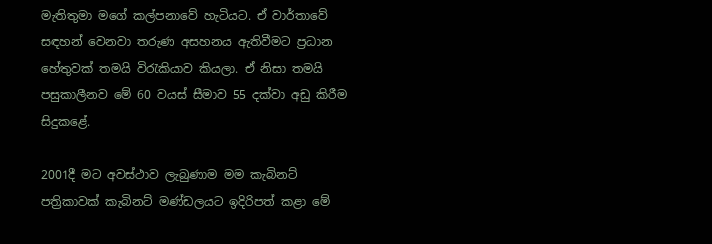මැතිතුමා මගේ කල්පනාවේ හැටියට. ඒ වාර්තාවේ සඳහන් වෙනවා තරුණ අසහනය ඇතිවීමට ප්‍රධාන හේතුවක් තමයි විරැකියාව කියලා. ඒ නිසා තමයි පසුකාලීනව මේ 60 වයස් සීමාව 55 දක්වා අඩු කිරීම සිදුකළේ.

2001දී මට අවස්ථාව ලැබුණාම මම කැබිනට් පත්‍රිකාවක් කැබිනට් මණ්ඩලයට ඉදිරිපත් කළා මේ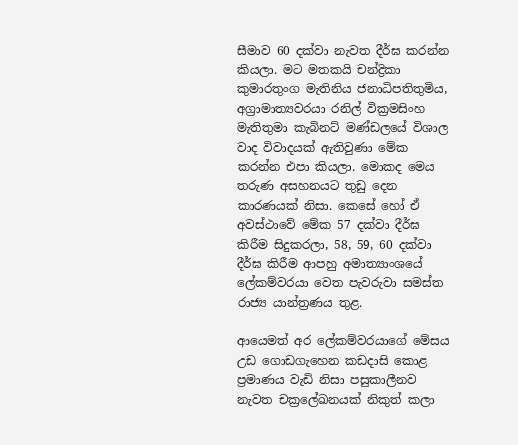සීමාව 60 දක්වා නැවත දීර්ඝ කරන්න කියලා. මට මතකයි චන්ද්‍රිකා කුමාරතුංග මැතිනිය ජනාධිපතිතුමිය, අග්‍රාමාත්‍යවරයා රනිල් වික්‍රමසිංහ මැතිතුමා කැබිනට් මණ්ඩලයේ විශාල වාද විවාදයක් ඇතිවුණා මේක කරන්න එපා කියලා. මොකද මෙය තරුණ අසහනයට තුඩු දෙන කාරණයක් නිසා. කෙසේ හෝ ඒ අවස්ථාවේ මේක 57 දක්වා දීර්ඝ කිරීම සිදුකරලා, 58, 59, 60 දක්වා දීර්ඝ කිරීම ආපහු අමාත්‍යාංශයේ ලේකම්වරයා වෙත පැවරුවා සමස්ත රාජ්‍ය යාන්ත්‍රණය තුළ.

ආයෙමත් අර ලේකම්වරයාගේ මේසය උඩ ගොඩගැහෙන කඩදාසි කොළ ප්‍රමාණය වැඩි නිසා පසුකාලීනව නැවත චක්‍රලේඛනයක් නිකුත් කලා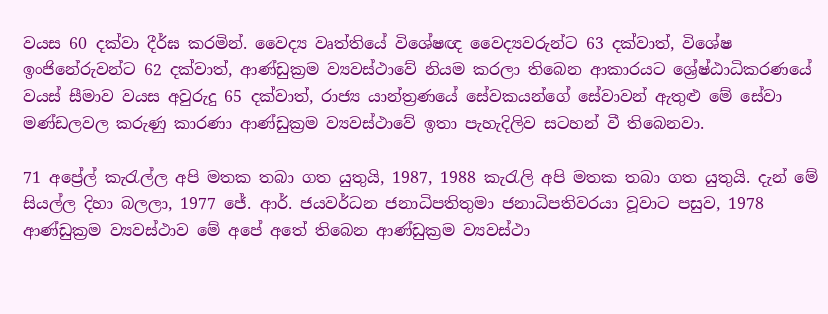වයස 60 දක්වා දීර්ඝ කරමින්. වෛද්‍ය වෘත්තියේ විශේෂඥ වෛද්‍යවරුන්ට 63 දක්වාත්, විශේෂ ඉංජිනේරුවන්ට 62 දක්වාත්, ආණ්ඩුක්‍රම ව්‍යවස්ථාවේ නියම කරලා තිබෙන ආකාරයට ශ්‍රේෂ්ඨාධිකරණයේ වයස් සීමාව වයස අවුරුදු 65 දක්වාත්, රාජ්‍ය යාන්ත්‍රණයේ සේවකයන්ගේ සේවාවන් ඇතුළු මේ සේවා මණ්ඩලවල කරුණු කාරණා ආණ්ඩුක්‍රම ව්‍යවස්ථාවේ ඉතා පැහැදිලිව සටහන් වී තිබෙනවා.

71 අප්‍රේල් කැරැල්ල අපි මතක තබා ගත යුතුයි, 1987, 1988 කැරැලි අපි මතක තබා ගත යුතුයි. දැන් මේ සියල්ල දිහා බලලා, 1977 ජේ. ආර්. ජයවර්ධන ජනාධිපතිතුමා ජනාධිපතිවරයා වූවාට පසුව, 1978 ආණ්ඩුක්‍රම ව්‍යවස්ථාව මේ අපේ අතේ තිබෙන ආණ්ඩුක්‍රම ව්‍යවස්ථා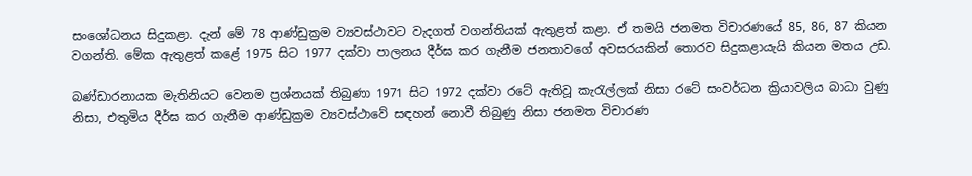සංශෝධනය සිදුකළා. දැන් මේ 78 ආණ්ඩුක්‍රම ව්‍යවස්ථාවට වැදගත් වගන්තියක් ඇතුළත් කළා. ඒ තමයි ජනමත විචාරණයේ 85, 86, 87 කියන වගන්ති. මේක ඇතුළත් කළේ 1975 සිට 1977 දක්වා පාලනය දීර්ඝ කර ගැනීම ජනතාවගේ අවසරයකින් තොරව සිදුකළායැයි කියන මතය උඩ.

බණ්ඩාරනායක මැතිනියට වෙනම ප්‍රශ්නයක් තිබුණා 1971 සිට 1972 දක්වා රටේ ඇතිවූ කැරැල්ලක් නිසා රටේ සංවර්ධන ක්‍රියාවලිය බාධා වුණු නිසා, එතුමිය දීර්ඝ කර ගැනීම ආණ්ඩුක්‍රම ව්‍යවස්ථාවේ සඳහන් නොවී තිබුණු නිසා ජනමත විචාරණ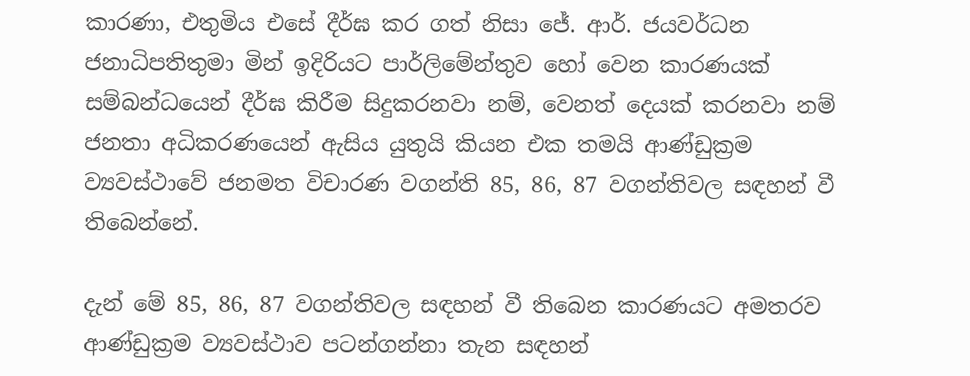කාරණා, එතුමිය එසේ දීර්ඝ කර ගත් නිසා ජේ. ආර්. ජයවර්ධන ජනාධිපතිතුමා මින් ඉදිරියට පාර්ලිමේන්තුව හෝ වෙන කාරණයක් සම්බන්ධයෙන් දීර්ඝ කිරීම සිදුකරනවා නම්, වෙනත් දෙයක් කරනවා නම් ජනතා අධිකරණයෙන් ඇසිය යුතුයි කියන එක තමයි ආණ්ඩුක්‍රම ව්‍යවස්ථාවේ ජනමත විචාරණ වගන්ති 85, 86, 87 වගන්තිවල සඳහන් වී තිබෙන්නේ.

දැන් මේ 85, 86, 87 වගන්තිවල සඳහන් වී තිබෙන කාරණයට අමතරව ආණ්ඩුක්‍රම ව්‍යවස්ථාව පටන්ගන්නා තැන සඳහන්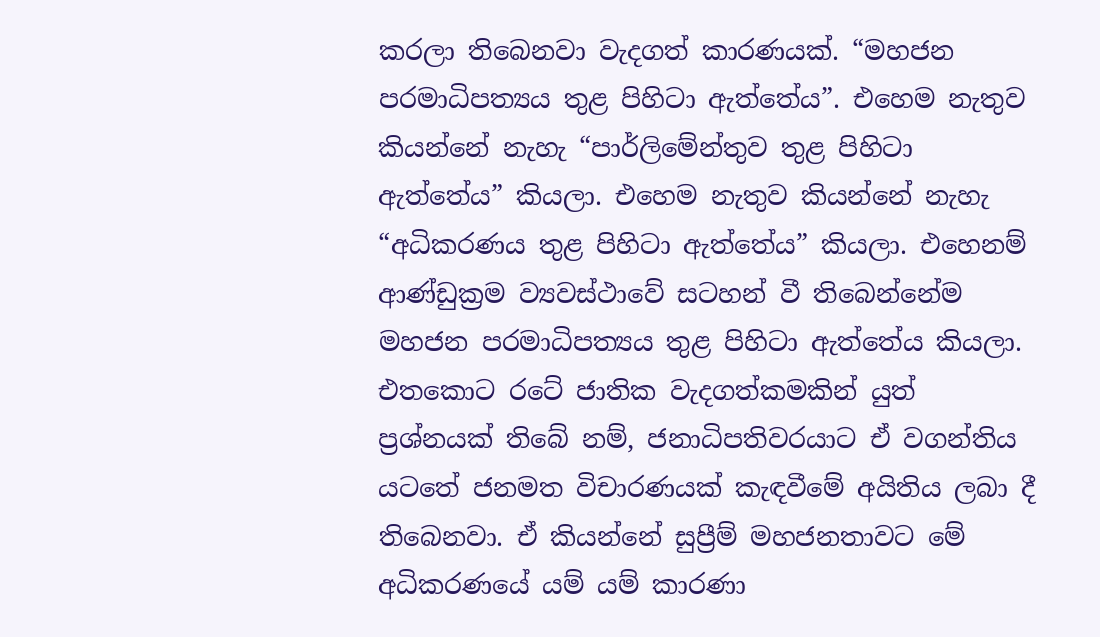කරලා තිබෙනවා වැදගත් කාරණයක්. “මහජන පරමාධිපත්‍යය තුළ පිහිටා ඇත්තේය”. එහෙම නැතුව කියන්නේ නැහැ “පාර්ලිමේන්තුව තුළ පිහිටා ඇත්තේය” කියලා. එහෙම නැතුව කියන්නේ නැහැ “අධිකරණය තුළ පිහිටා ඇත්තේය” කියලා. එහෙනම් ආණ්ඩුක්‍රම ව්‍යවස්ථාවේ සටහන් වී තිබෙන්නේම මහජන පරමාධිපත්‍යය තුළ පිහිටා ඇත්තේය කියලා. එතකොට රටේ ජාතික වැදගත්කමකින් යුත් ප්‍රශ්නයක් තිබේ නම්, ජනාධිපතිවරයාට ඒ වගන්තිය යටතේ ජනමත විචාරණයක් කැඳවීමේ අයිතිය ලබා දී තිබෙනවා. ඒ කියන්නේ සුප්‍රීම් මහජනතාවට මේ අධිකරණයේ යම් යම් කාරණා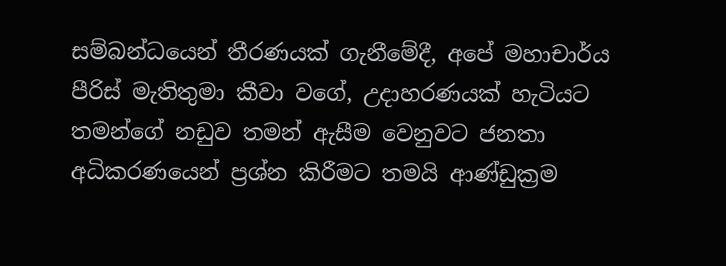සම්බන්ධයෙන් තීරණයක් ගැනීමේදී, අපේ මහාචාර්ය පීරිස් මැතිතුමා කීවා වගේ, උදාහරණයක් හැටියට තමන්ගේ නඩුව තමන් ඇසීම වෙනුවට ජනතා අධිකරණයෙන් ප්‍රශ්න කිරීමට තමයි ආණ්ඩුක්‍රම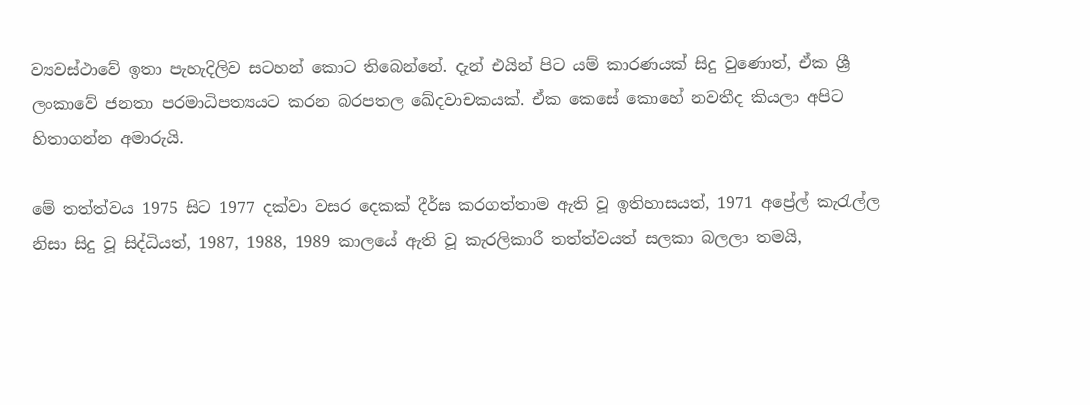ව්‍යවස්ථාවේ ඉතා පැහැදිලිව සටහන් කොට තිබෙන්නේ. දැන් එයින් පිට යම් කාරණයක් සිදු වුණොත්, ඒක ශ්‍රී ලංකාවේ ජනතා පරමාධිපත්‍යයට කරන බරපතල ඛේදවාචකයක්. ඒක කෙසේ කොහේ නවතීද කියලා අපිට හිතාගන්න අමාරුයි.

මේ තත්ත්වය 1975 සිට 1977 දක්වා වසර දෙකක් දීර්ඝ කරගත්තාම ඇති වූ ඉතිහාසයත්, 1971 අප්‍රේල් කැරැල්ල නිසා සිදු වූ සිද්ධියත්, 1987, 1988, 1989 කාලයේ ඇති වූ කැරලිකාරී තත්ත්වයත් සලකා බලලා තමයි,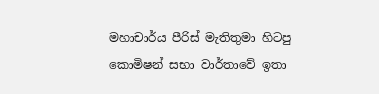මහාචාර්ය පීරිස් මැතිතුමා හිටපු කොමිෂන් සභා වාර්තාවේ ඉතා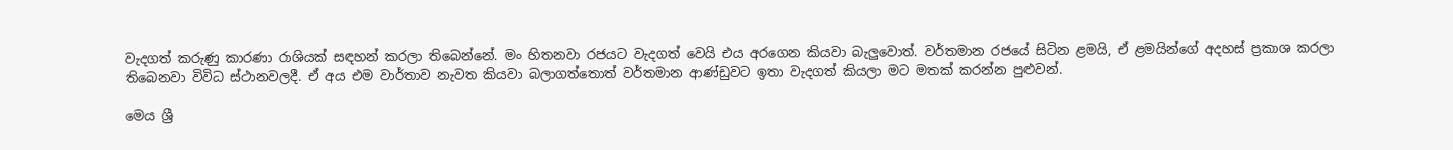වැදගත් කරුණු කාරණා රාශියක් සඳහන් කරලා තිබෙන්නේ. මං හිතනවා රජයට වැදගත් වෙයි එය අරගෙන කියවා බැලුවොත්. වර්තමාන රජයේ සිටින ළමයි, ඒ ළමයින්ගේ අදහස් ප්‍රකාශ කරලා තිබෙනවා විවිධ ස්ථානවලදී. ඒ අය එම වාර්තාව නැවත කියවා බලාගත්තොත් වර්තමාන ආණ්ඩුවට ඉතා වැදගත් කියලා මට මතක් කරන්න පුළුවන්.

මෙය ශ්‍රී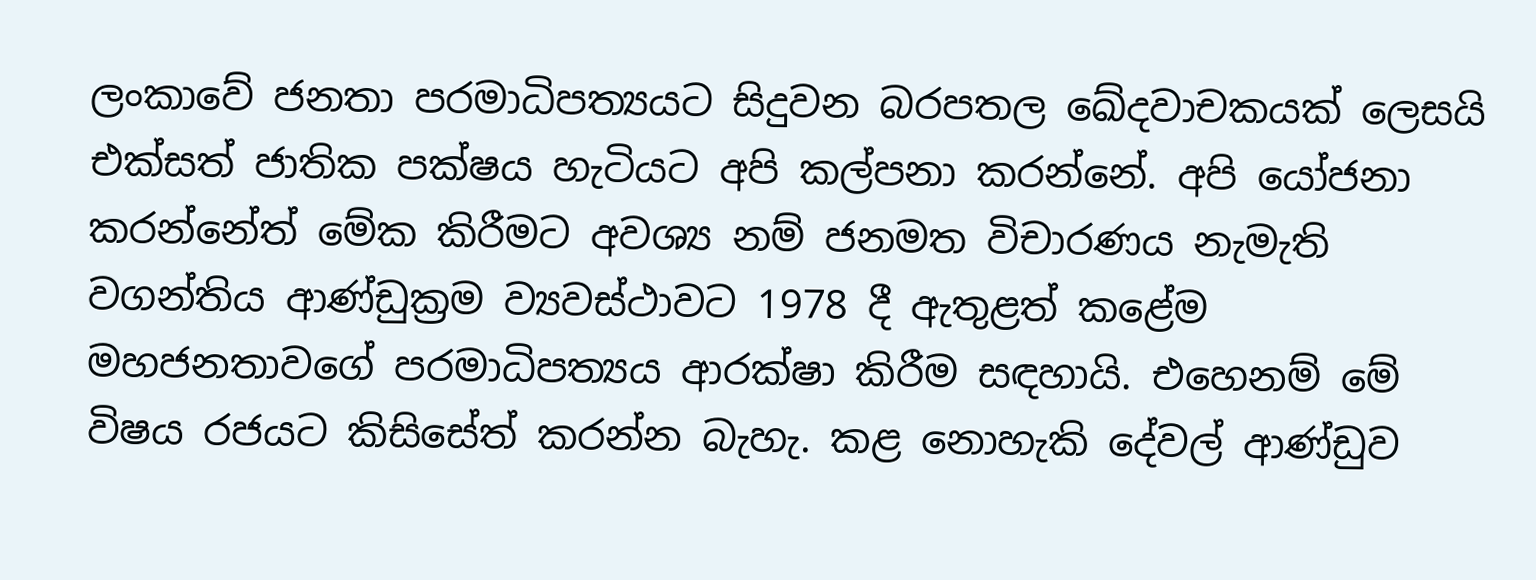ලංකාවේ ජනතා පරමාධිපත්‍යයට සිදුවන බරපතල ඛේදවාචකයක් ලෙසයි එක්සත් ජාතික පක්ෂය හැටියට අපි කල්පනා කරන්නේ. අපි යෝජනා කරන්නේත් මේක කිරීමට අවශ්‍ය නම් ජනමත විචාරණය නැමැති වගන්තිය ආණ්ඩුක්‍රම ව්‍යවස්ථාවට 1978 දී ඇතුළත් කළේම මහජනතාවගේ පරමාධිපත්‍යය ආරක්ෂා කිරීම සඳහායි. එහෙනම් මේ විෂය රජයට කිසිසේත් කරන්න බැහැ. කළ නොහැකි දේවල් ආණ්ඩුව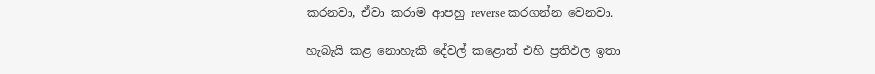කරනවා, ඒවා කරාම ආපහු reverse කරගන්න වෙනවා.

හැබැයි කළ නොහැකි දේවල් කළොත් එහි ප්‍රතිඵල ඉතා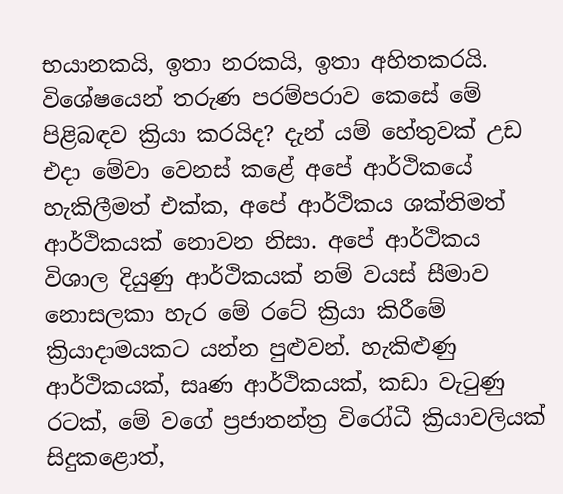භයානකයි, ඉතා නරකයි, ඉතා අහිතකරයි. විශේෂයෙන් තරුණ පරම්පරාව කෙසේ මේ පිළිබඳව ක්‍රියා කරයිද? දැන් යම් හේතුවක් උඩ එදා මේවා වෙනස් කළේ අපේ ආර්ථිකයේ හැකිලීමත් එක්ක, අපේ ආර්ථිකය ශක්තිමත් ආර්ථිකයක් නොවන නිසා. අපේ ආර්ථිකය විශාල දියුණු ආර්ථිකයක් නම් වයස් සීමාව නොසලකා හැර මේ රටේ ක්‍රියා කිරීමේ ක්‍රියාදාමයකට යන්න පුළුවන්. හැකිළුණු ආර්ථිකයක්, සෘණ ආර්ථිකයක්, කඩා වැටුණු රටක්, මේ වගේ ප්‍රජාතන්ත්‍ර විරෝධී ක්‍රියාවලියක් සිදුකළොත්,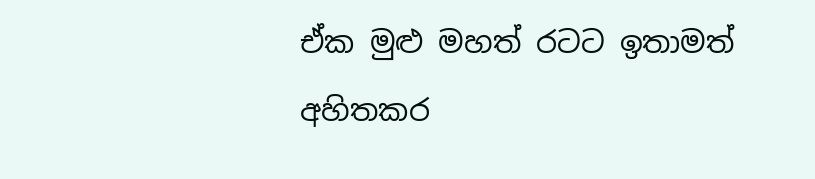ඒක මුළු මහත් රටට ඉතාමත් අහිතකර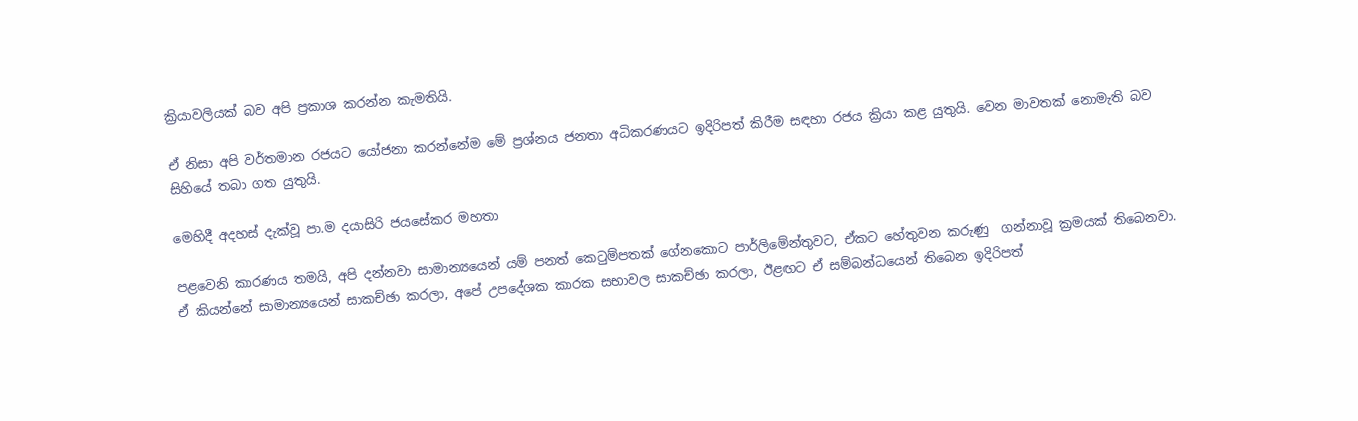ක්‍රියාවලියක් බව අපි ප්‍රකාශ කරන්න කැමතියි.

ඒ නිසා අපි වර්තමාන රජයට යෝජනා කරන්නේම මේ ප්‍රශ්නය ජනතා අධිකරණයට ඉදිරිපත් කිරීම සඳහා රජය ක්‍රියා කළ යුතුයි. වෙන මාවතක් නොමැති බව සිහියේ තබා ගත යුතුයි.

මෙහිදී අදහස් දැක්වූ පා.ම දයාසිරි ජයසේකර මහතා

පළවෙනි කාරණය තමයි, අපි දන්නවා සාමාන්‍යයෙන් යම් පනත් කෙටුම්පතක් ගේනකොට පාර්ලිමේන්තුවට, ඒකට හේතුවන කරුණු  ගන්නාවූ ක්‍රමයක් තිබෙනවා. ඒ කියන්නේ සාමාන්‍යයෙන් සාකච්ඡා කරලා, අපේ උපදේශක කාරක සභාවල සාකච්ඡා කරලා, ඊළඟට ඒ සම්බන්ධයෙන් තිබෙන ඉදිරිපත්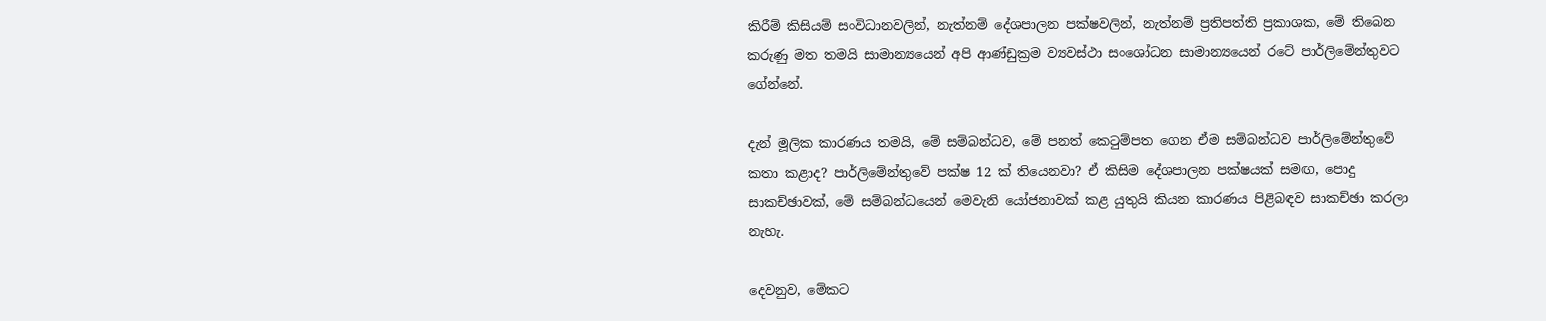කිරීම් කිසියම් සංවිධානවලින්, නැත්නම් දේශපාලන පක්ෂවලින්, නැත්නම් ප්‍රතිපත්ති ප්‍රකාශක, මේ තිබෙන කරුණු මත තමයි සාමාන්‍යයෙන් අපි ආණ්ඩුක්‍රම ව්‍යවස්ථා සංශෝධන සාමාන්‍යයෙන් රටේ පාර්ලිමේන්තුවට ගේන්නේ.

දැන් මූලික කාරණය තමයි, මේ සම්බන්ධව, මේ පනත් කෙටුම්පත ගෙන ඒම සම්බන්ධව පාර්ලිමේන්තුවේ කතා කළාද? පාර්ලිමේන්තුවේ පක්ෂ 12 ක් තියෙනවා? ඒ කිසිම දේශපාලන පක්ෂයක් සමඟ, පොදු සාකච්ඡාවක්, මේ සම්බන්ධයෙන් මෙවැනි යෝජනාවක් කළ යුතුයි කියන කාරණය පිළිබඳව සාකච්ඡා කරලා නැහැ.

දෙවනුව, මේකට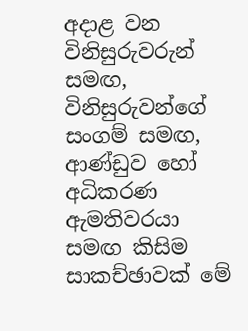අදාළ වන විනිසුරුවරුන් සමඟ, විනිසුරුවන්ගේ සංගම් සමඟ, ආණ්ඩුව හෝ අධිකරණ ඇමතිවරයා සමඟ කිසිම සාකච්ඡාවක් මේ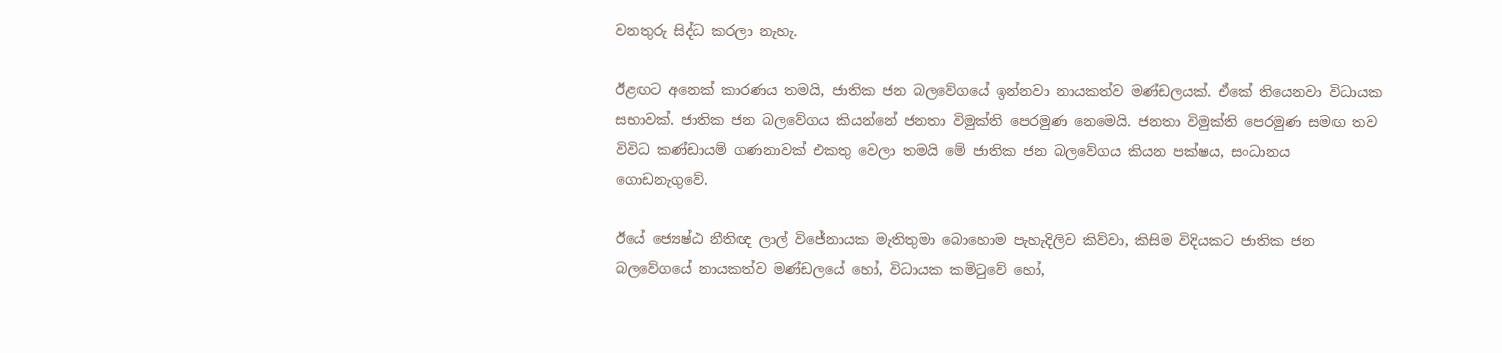වනතුරු සිද්ධ කරලා නැහැ.

ඊළඟට අනෙක් කාරණය තමයි, ජාතික ජන බලවේගයේ ඉන්නවා නායකත්ව මණ්ඩලයක්. ඒකේ තියෙනවා විධායක සභාවක්. ජාතික ජන බලවේගය කියන්නේ ජනතා විමුක්ති පෙරමුණ නෙමෙයි. ජනතා විමුක්ති පෙරමුණ සමඟ තව විවිධ කණ්ඩායම් ගණනාවක් එකතු වෙලා තමයි මේ ජාතික ජන බලවේගය කියන පක්ෂය, සංධානය ගොඩනැගුවේ.

ඊයේ ජ්‍යෙෂ්ඨ නීතිඥ ලාල් විජේනායක මැතිතුමා බොහොම පැහැදිලිව කිව්වා, කිසිම විදියකට ජාතික ජන බලවේගයේ නායකත්ව මණ්ඩලයේ හෝ, විධායක කමිටුවේ හෝ,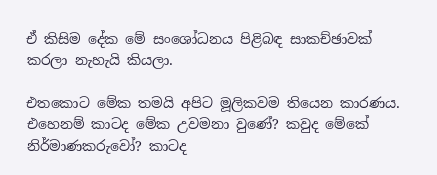ඒ කිසිම දේක මේ සංශෝධනය පිළිබඳ සාකච්ඡාවක් කරලා නැහැයි කියලා.

එතකොට මේක තමයි අපිට මූලිකවම තියෙන කාරණය. එහෙනම් කාටද මේක උවමනා වුණේ? කවුද මේකේ නිර්මාණකරුවෝ? කාටද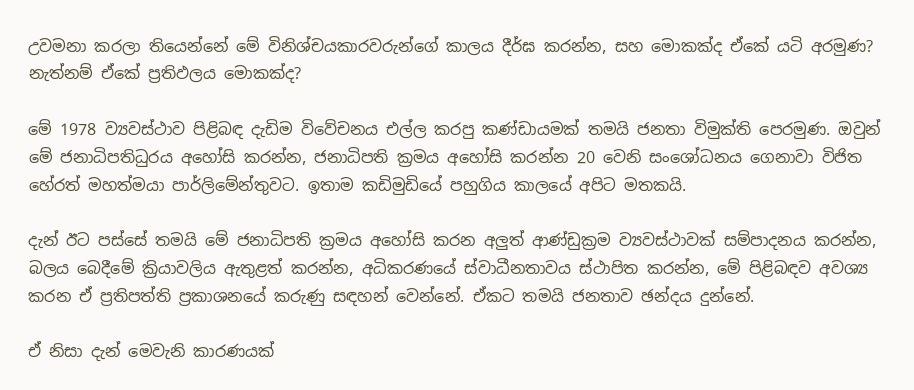උවමනා කරලා තියෙන්නේ මේ විනිශ්චයකාරවරුන්ගේ කාලය දීර්ඝ කරන්න, සහ මොකක්ද ඒකේ යටි අරමුණ? නැත්නම් ඒකේ ප්‍රතිඵලය මොකක්ද?

මේ 1978 ව්‍යවස්ථාව පිළිබඳ දැඩිම විවේචනය එල්ල කරපු කණ්ඩායමක් තමයි ජනතා විමුක්ති පෙරමුණ. ඔවුන් මේ ජනාධිපතිධුරය අහෝසි කරන්න, ජනාධිපති ක්‍රමය අහෝසි කරන්න 20 වෙනි සංශෝධනය ගෙනාවා විජිත හේරත් මහත්මයා පාර්ලිමේන්තුවට. ඉතාම කඩිමුඩියේ පහුගිය කාලයේ අපිට මතකයි.

දැන් ඊට පස්සේ තමයි මේ ජනාධිපති ක්‍රමය අහෝසි කරන අලුත් ආණ්ඩුක්‍රම ව්‍යවස්ථාවක් සම්පාදනය කරන්න, බලය බෙදීමේ ක්‍රියාවලිය ඇතුළත් කරන්න, අධිකරණයේ ස්වාධීනතාවය ස්ථාපිත කරන්න, මේ පිළිබඳව අවශ්‍ය කරන ඒ ප්‍රතිපත්ති ප්‍රකාශනයේ කරුණු සඳහන් වෙන්නේ. ඒකට තමයි ජනතාව ඡන්දය දුන්නේ.

ඒ නිසා දැන් මෙවැනි කාරණයක්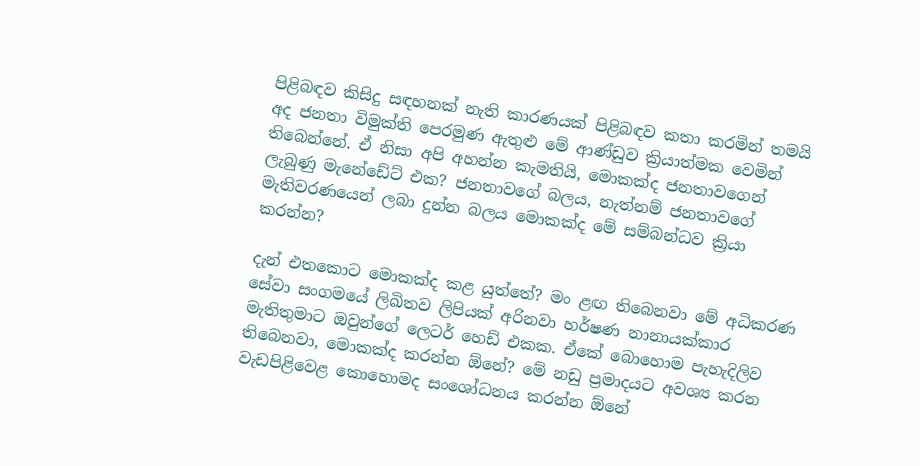පිළිබඳව කිසිදු සඳහනක් නැති කාරණයක් පිළිබඳව කතා කරමින් තමයි අද ජනතා විමුක්ති පෙරමුණ ඇතුළු මේ ආණ්ඩුව ක්‍රියාත්මක වෙමින් තිබෙන්නේ. ඒ නිසා අපි අහන්න කැමතියි, මොකක්ද ජනතාවගෙන් ලැබුණු මැනේඩේට් එක? ජනතාවගේ බලය, නැත්නම් ජනතාවගේ මැතිවරණයෙන් ලබා දුන්න බලය මොකක්ද මේ සම්බන්ධව ක්‍රියා කරන්න?

දැන් එතකොට මොකක්ද කළ යුත්තේ? මං ළඟ තිබෙනවා මේ අධිකරණ සේවා සංගමයේ ලිඛිතව ලිපියක් අරිනවා හර්ෂණ නානායක්කාර මැතිතුමාට ඔවුන්ගේ ලෙටර් හෙඩ් එකක. ඒකේ බොහොම පැහැදිලිව තිබෙනවා, මොකක්ද කරන්න ඕනේ? මේ නඩු ප්‍රමාදයට අවශ්‍ය කරන වැඩපිළිවෙළ කොහොමද සංශෝධනය කරන්න ඕනේ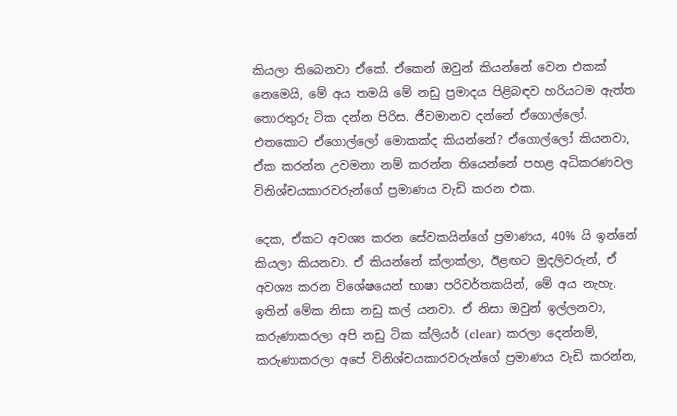කියලා තිබෙනවා ඒකේ. ඒකෙන් ඔවුන් කියන්නේ වෙන එකක් නෙමෙයි, මේ අය තමයි මේ නඩු ප්‍රමාදය පිළිබඳව හරියටම ඇත්ත තොරතුරු ටික දන්න පිරිස. ජීවමානව දන්නේ ඒගොල්ලෝ. එතකොට ඒගොල්ලෝ මොකක්ද කියන්නේ? ඒගොල්ලෝ කියනවා, ඒක කරන්න උවමනා නම් කරන්න තියෙන්නේ පහළ අධිකරණවල විනිශ්චයකාරවරුන්ගේ ප්‍රමාණය වැඩි කරන එක.

දෙක, ඒකට අවශ්‍ය කරන සේවකයින්ගේ ප්‍රමාණය, 40% යි ඉන්නේ කියලා කියනවා. ඒ කියන්නේ ක්ලාක්ලා, ඊළඟට මුදලිවරුන්, ඒ අවශ්‍ය කරන විශේෂයෙන් භාෂා පරිවර්තකයින්, මේ අය නැහැ. ඉතින් මේක නිසා නඩු කල් යනවා. ඒ නිසා ඔවුන් ඉල්ලනවා, කරුණාකරලා අපි නඩු ටික ක්ලියර් (clear) කරලා දෙන්නම්, කරුණාකරලා අපේ විනිශ්චයකාරවරුන්ගේ ප්‍රමාණය වැඩි කරන්න,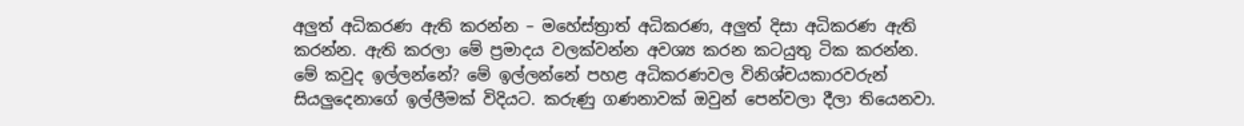අලුත් අධිකරණ ඇති කරන්න – මහේස්ත්‍රාත් අධිකරණ, අලුත් දිසා අධිකරණ ඇති කරන්න. ඇති කරලා මේ ප්‍රමාදය වලක්වන්න අවශ්‍ය කරන කටයුතු ටික කරන්න. මේ කවුද ඉල්ලන්නේ? මේ ඉල්ලන්නේ පහළ අධිකරණවල විනිශ්චයකාරවරුන් සියලුදෙනාගේ ඉල්ලීමක් විදියට. කරුණු ගණනාවක් ඔවුන් පෙන්වලා දීලා තියෙනවා.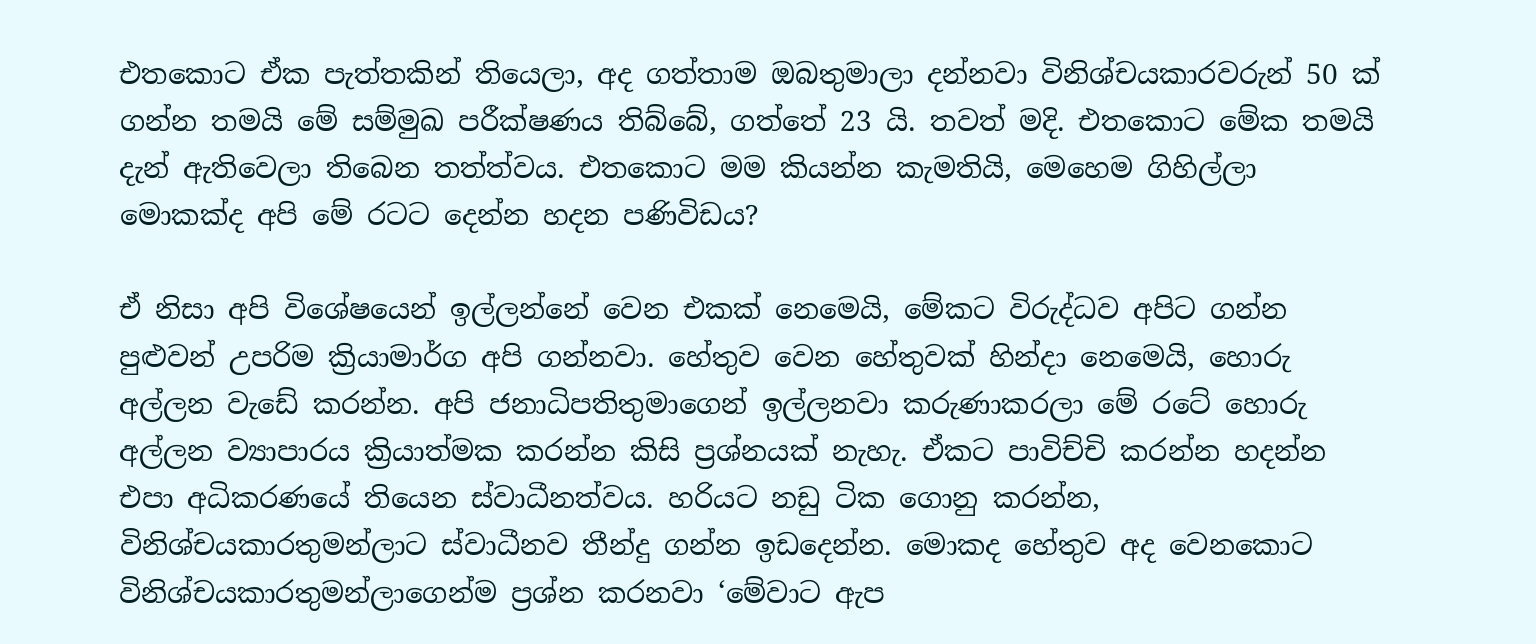එතකොට ඒක පැත්තකින් තියෙලා, අද ගත්තාම ඔබතුමාලා දන්නවා විනිශ්චයකාරවරුන් 50 ක් ගන්න තමයි මේ සම්මුඛ පරීක්ෂණය තිබ්බේ, ගත්තේ 23 යි. තවත් මදි. එතකොට මේක තමයි දැන් ඇතිවෙලා තිබෙන තත්ත්වය. එතකොට මම කියන්න කැමතියි, මෙහෙම ගිහිල්ලා මොකක්ද අපි මේ රටට දෙන්න හදන පණිවිඩය?

ඒ නිසා අපි විශේෂයෙන් ඉල්ලන්නේ වෙන එකක් නෙමෙයි, මේකට විරුද්ධව අපිට ගන්න පුළුවන් උපරිම ක්‍රියාමාර්ග අපි ගන්නවා. හේතුව වෙන හේතුවක් හින්දා නෙමෙයි, හොරු අල්ලන වැඩේ කරන්න. අපි ජනාධිපතිතුමාගෙන් ඉල්ලනවා කරුණාකරලා මේ රටේ හොරු අල්ලන ව්‍යාපාරය ක්‍රියාත්මක කරන්න කිසි ප්‍රශ්නයක් නැහැ. ඒකට පාවිච්චි කරන්න හදන්න එපා අධිකරණයේ තියෙන ස්වාධීනත්වය. හරියට නඩු ටික ගොනු කරන්න, විනිශ්චයකාරතුමන්ලාට ස්වාධීනව තීන්දු ගන්න ඉඩදෙන්න. මොකද හේතුව අද වෙනකොට විනිශ්චයකාරතුමන්ලාගෙන්ම ප්‍රශ්න කරනවා ‘මේවාට ඇප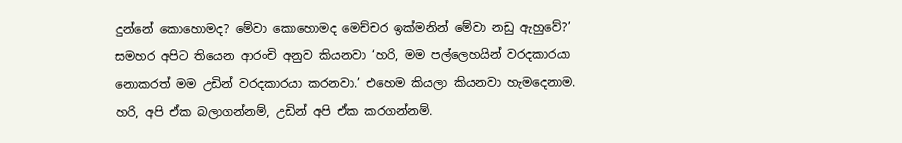දුන්නේ කොහොමද? මේවා කොහොමද මෙච්චර ඉක්මනින් මේවා නඩු ඇහුවේ?’ සමහර අපිට තියෙන ආරංචි අනුව කියනවා ‘හරි, මම පල්ලෙහයින් වරදකාරයා නොකරත් මම උඩින් වරදකාරයා කරනවා.’ එහෙම කියලා කියනවා හැමදෙනාම. හරි, අපි ඒක බලාගන්නම්, උඩින් අපි ඒක කරගන්නම්.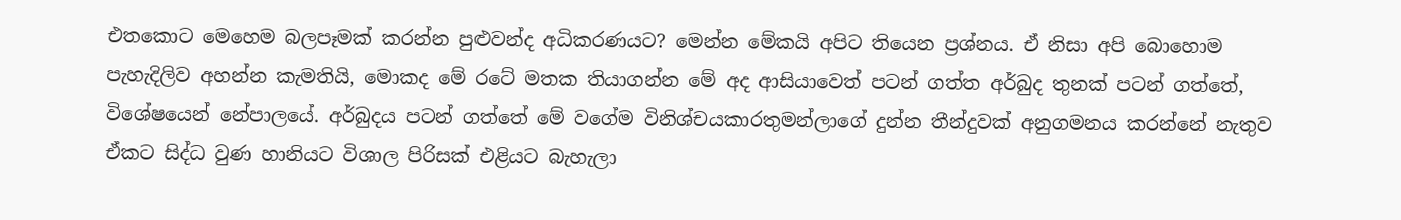එතකොට මෙහෙම බලපෑමක් කරන්න පුළුවන්ද අධිකරණයට? මෙන්න මේකයි අපිට තියෙන ප්‍රශ්නය. ඒ නිසා අපි බොහොම පැහැදිලිව අහන්න කැමතියි, මොකද මේ රටේ මතක තියාගන්න මේ අද ආසියාවෙත් පටන් ගත්ත අර්බුද තුනක් පටන් ගත්තේ, විශේෂයෙන් නේපාලයේ. අර්බුදය පටන් ගත්තේ මේ වගේම විනිශ්චයකාරතුමන්ලාගේ දුන්න තීන්දුවක් අනුගමනය කරන්නේ නැතුව ඒකට සිද්ධ වුණ හානියට විශාල පිරිසක් එළියට බැහැලා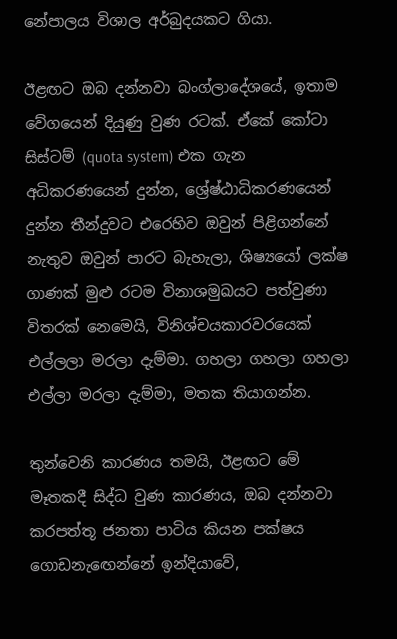නේපාලය විශාල අර්බුදයකට ගියා.

ඊළඟට ඔබ දන්නවා බංග්ලාදේශයේ, ඉතාම වේගයෙන් දියුණු වුණ රටක්. ඒකේ කෝටා සිස්ටම් (quota system) එක ගැන අධිකරණයෙන් දුන්න, ශ්‍රේෂ්ඨාධිකරණයෙන් දුන්න තීන්දුවට එරෙහිව ඔවුන් පිළිගන්නේ නැතුව ඔවුන් පාරට බැහැලා, ශිෂ්‍යයෝ ලක්ෂ ගාණක් මුළු රටම විනාශමුඛයට පත්වුණා විතරක් නෙමෙයි, විනිශ්චයකාරවරයෙක් එල්ලලා මරලා දැම්මා. ගහලා ගහලා ගහලා එල්ලා මරලා දැම්මා, මතක තියාගන්න.

තුන්වෙනි කාරණය තමයි, ඊළඟට මේ මෑතකදී සිද්ධ වුණ කාරණය, ඔබ දන්නවා කරපත්තූ ජනතා පාටිය කියන පක්ෂය ගොඩනැඟෙන්නේ ඉන්දියාවේ,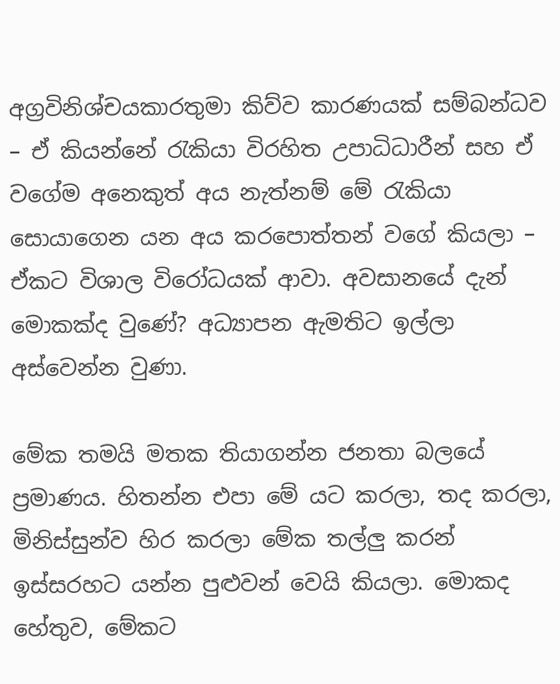අග්‍රවිනිශ්චයකාරතුමා කිව්ව කාරණයක් සම්බන්ධව – ඒ කියන්නේ රැකියා විරහිත උපාධිධාරීන් සහ ඒ වගේම අනෙකුත් අය නැත්නම් මේ රැකියා සොයාගෙන යන අය කරපොත්තන් වගේ කියලා – ඒකට විශාල විරෝධයක් ආවා. අවසානයේ දැන් මොකක්ද වුණේ? අධ්‍යාපන ඇමතිට ඉල්ලා අස්වෙන්න වුණා.

මේක තමයි මතක තියාගන්න ජනතා බලයේ ප්‍රමාණය. හිතන්න එපා මේ යට කරලා, තද කරලා, මිනිස්සුන්ව හිර කරලා මේක තල්ලු කරන් ඉස්සරහට යන්න පුළුවන් වෙයි කියලා. මොකද හේතුව, මේකට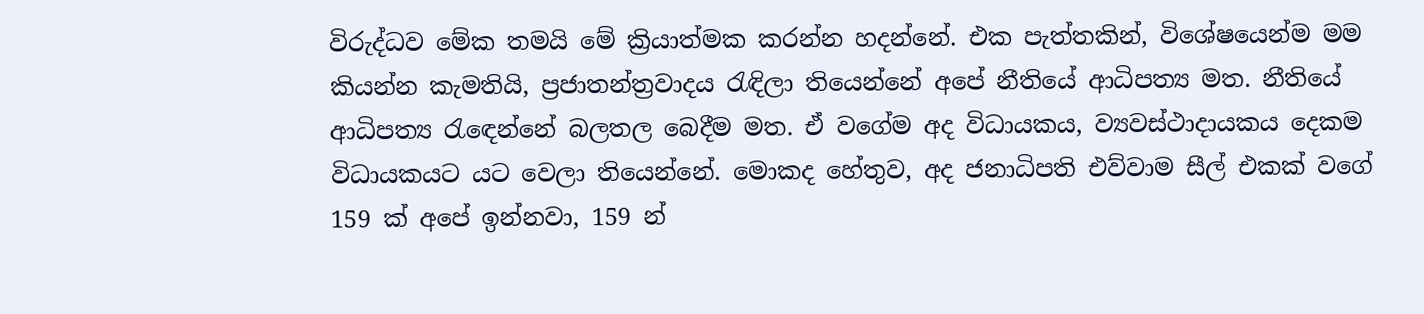විරුද්ධව මේක තමයි මේ ක්‍රියාත්මක කරන්න හදන්නේ. එක පැත්තකින්, විශේෂයෙන්ම මම කියන්න කැමතියි, ප්‍රජාතන්ත්‍රවාදය රැඳිලා තියෙන්නේ අපේ නීතියේ ආධිපත්‍ය මත. නීතියේ ආධිපත්‍ය රැඳෙන්නේ බලතල බෙදීම මත. ඒ වගේම අද විධායකය, ව්‍යවස්ථාදායකය දෙකම විධායකයට යට වෙලා තියෙන්නේ. මොකද හේතුව, අද ජනාධිපති එව්වාම සීල් එකක් වගේ 159 ක් අපේ ඉන්නවා, 159 න්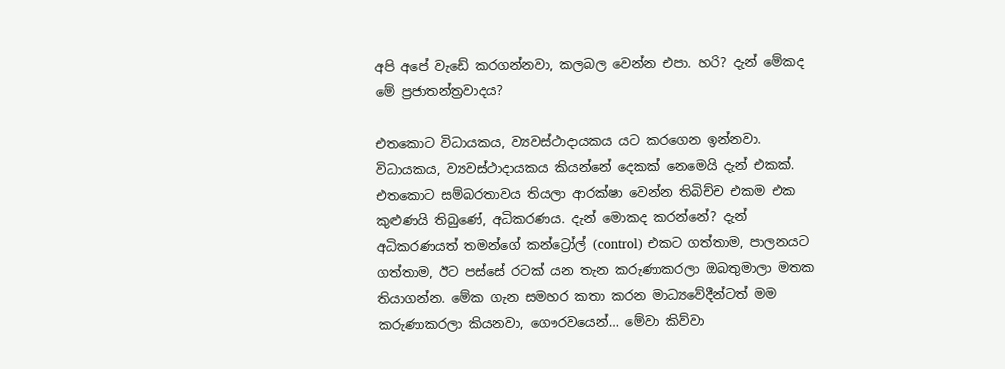අපි අපේ වැඩේ කරගන්නවා, කලබල වෙන්න එපා. හරි? දැන් මේකද මේ ප්‍රජාතන්ත්‍රවාදය?

එතකොට විධායකය, ව්‍යවස්ථාදායකය යට කරගෙන ඉන්නවා. විධායකය, ව්‍යවස්ථාදායකය කියන්නේ දෙකක් නෙමෙයි දැන් එකක්. එතකොට සම්බරතාවය තියලා ආරක්ෂා වෙන්න තිබිච්ච එකම එක කුළුණයි තිබුණේ, අධිකරණය. දැන් මොකද කරන්නේ? දැන් අධිකරණයත් තමන්ගේ කන්ට්‍රෝල් (control) එකට ගත්තාම, පාලනයට ගත්තාම, ඊට පස්සේ රටක් යන තැන කරුණාකරලා ඔබතුමාලා මතක තියාගන්න. මේක ගැන සමහර කතා කරන මාධ්‍යවේදීන්ටත් මම කරුණාකරලා කියනවා, ගෞරවයෙන්… මේවා කිව්වා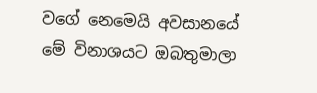වගේ නෙමෙයි අවසානයේ මේ විනාශයට ඔබතුමාලා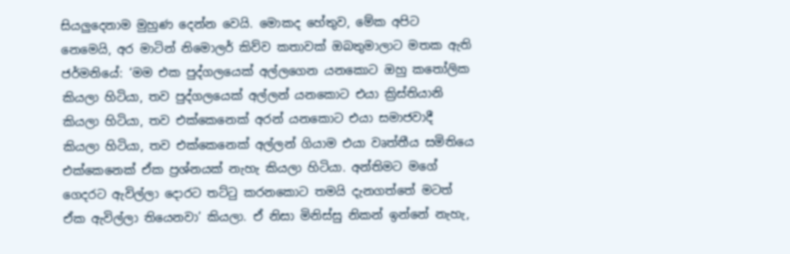සියලුදෙනාම මුහුණ දෙන්න වෙයි. මොකද හේතුව, මේක අපිට නෙමෙයි, අර මාටින් නිමොලර් කිව්ව කතාවක් ඔබතුමාලාට මතක ඇති ජර්මනියේ: ‘මම එක පුද්ගලයෙක් අල්ලගෙන යනකොට ඔහු කතෝලික කියලා හිටියා, තව පුද්ගලයෙක් අල්ලන් යනකොට එයා ක්‍රිස්තියානි කියලා හිටියා, තව එක්කෙනෙක් අරන් යනකොට එයා සමාජවාදී කියලා හිටියා, තව එක්කෙනෙක් අල්ලන් ගියාම එයා වෘත්තීය සමිතියෙ එක්කෙනෙක් ඒක ප්‍රශ්නයක් නැහැ කියලා හිටියා. අන්තිමට මගේ ගෙදරට ඇවිල්ලා දොරට තට්ටු කරනකොට තමයි දැනගත්තේ මටත් ඒක ඇවිල්ලා තියෙනවා’ කියලා. ඒ නිසා මිනිස්සු නිකන් ඉන්නේ නැහැ,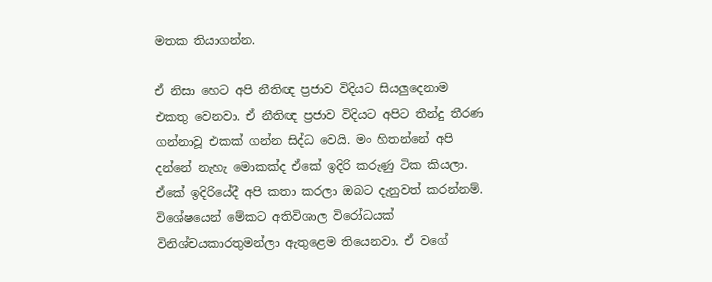මතක තියාගන්න.

ඒ නිසා හෙට අපි නීතිඥ ප්‍රජාව විදියට සියලුදෙනාම එකතු වෙනවා. ඒ නීතිඥ ප්‍රජාව විදියට අපිට තීන්දු තීරණ ගන්නාවූ එකක් ගන්න සිද්ධ වෙයි. මං හිතන්නේ අපි දන්නේ නැහැ මොකක්ද ඒකේ ඉදිරි කරුණු ටික කියලා. ඒකේ ඉදිරියේදී අපි කතා කරලා ඔබට දැනුවත් කරන්නම්. විශේෂයෙන් මේකට අතිවිශාල විරෝධයක් විනිශ්චයකාරතුමන්ලා ඇතුළෙම තියෙනවා. ඒ වගේ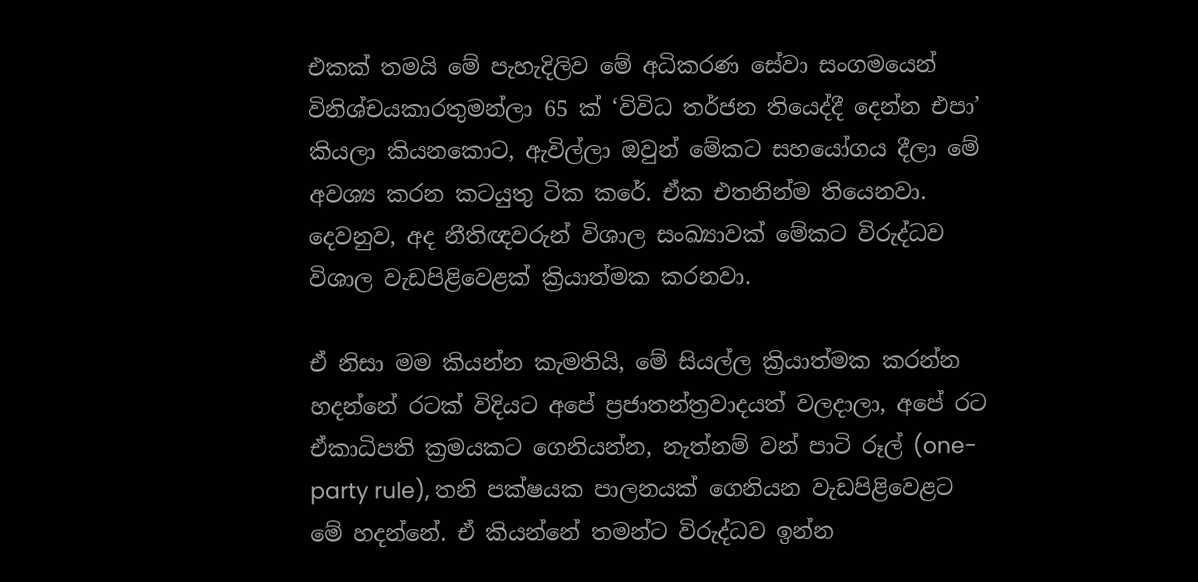එකක් තමයි මේ පැහැදිලිව මේ අධිකරණ සේවා සංගමයෙන් විනිශ්චයකාරතුමන්ලා 65 ක් ‘විවිධ තර්ජන තියෙද්දී දෙන්න එපා’ කියලා කියනකොට, ඇවිල්ලා ඔවුන් මේකට සහයෝගය දීලා මේ අවශ්‍ය කරන කටයුතු ටික කරේ. ඒක එතනින්ම තියෙනවා. දෙවනුව, අද නීතිඥවරුන් විශාල සංඛ්‍යාවක් මේකට විරුද්ධව විශාල වැඩපිළිවෙළක් ක්‍රියාත්මක කරනවා.

ඒ නිසා මම කියන්න කැමතියි, මේ සියල්ල ක්‍රියාත්මක කරන්න හදන්නේ රටක් විදියට අපේ ප්‍රජාතන්ත්‍රවාදයත් වලදාලා, අපේ රට ඒකාධිපති ක්‍රමයකට ගෙනියන්න, නැත්නම් වන් පාටි රූල් (one-party rule), තනි පක්ෂයක පාලනයක් ගෙනියන වැඩපිළිවෙළට මේ හදන්නේ. ඒ කියන්නේ තමන්ට විරුද්ධව ඉන්න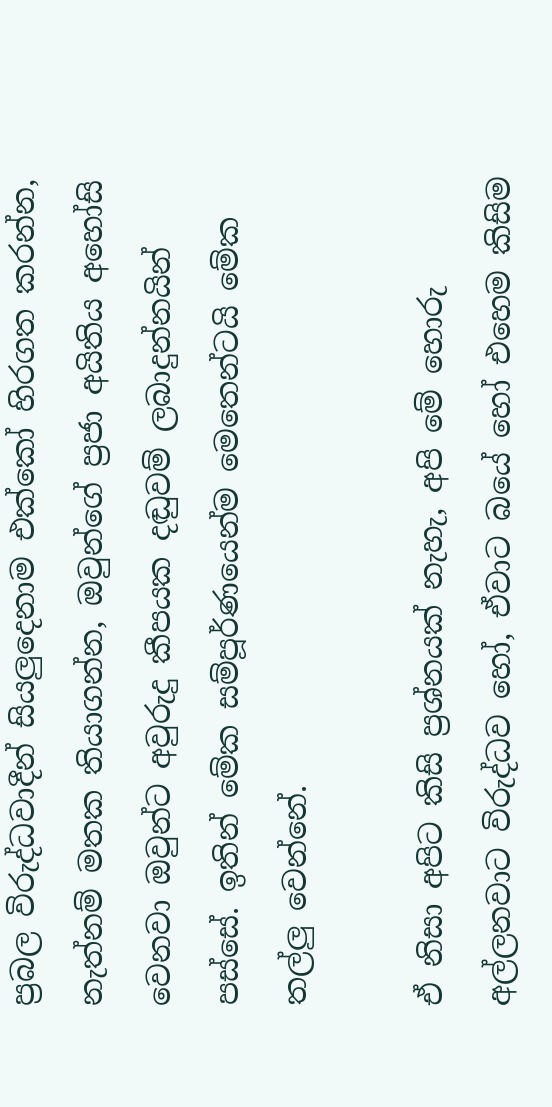ප්‍රබල විරුද්ධවාදීන් සියලුදෙනාම එක්කෝ හිරගත කරන්න, නැත්නම් මතක තියාගන්න, ඔවුන්ගේ ප්‍රජා අයිතිය අහෝසි වෙනවා ඔවුන්ට අවුරුදු කීපයක දඬුවම් ලබාදුන්නයින් පස්සේ. ඉතින් මේක සම්පූර්ණයෙන්ම මෙතෙන්ටයි මේක තල්ලු වෙන්නේ.

ඒ නිසා අපිට කිසි ප්‍රශ්නයක් නැහැ, අපි මේ හොරු අල්ලනවාට විරුද්ධව හෝ, ඒවාට බයේ හෝ එහෙම කිසිම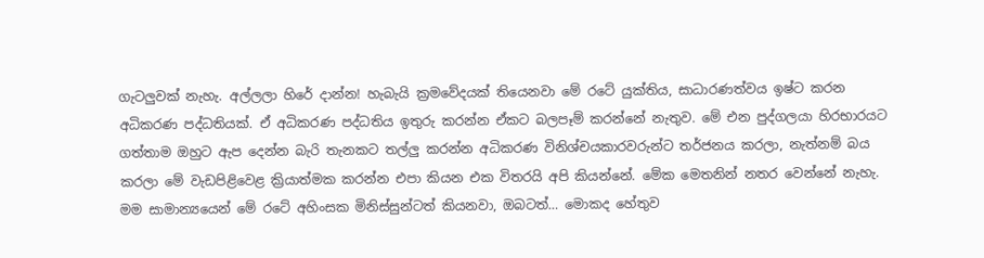ගැටලුවක් නැහැ. අල්ලලා හිරේ දාන්න! හැබැයි ක්‍රමවේදයක් තියෙනවා මේ රටේ යුක්තිය, සාධාරණත්වය ඉෂ්ට කරන අධිකරණ පද්ධතියක්. ඒ අධිකරණ පද්ධතිය ඉතුරු කරන්න ඒකට බලපෑම් කරන්නේ නැතුව. මේ එන පුද්ගලයා හිරභාරයට ගත්තාම ඔහුට ඇප දෙන්න බැරි තැනකට තල්ලු කරන්න අධිකරණ විනිශ්චයකාරවරුන්ට තර්ජනය කරලා, නැත්නම් බය කරලා මේ වැඩපිළිවෙළ ක්‍රියාත්මක කරන්න එපා කියන එක විතරයි අපි කියන්නේ. මේක මෙතනින් නතර වෙන්නේ නැහැ. මම සාමාන්‍යයෙන් මේ රටේ අහිංසක මිනිස්සුන්ටත් කියනවා, ඔබටත්… මොකද හේතුව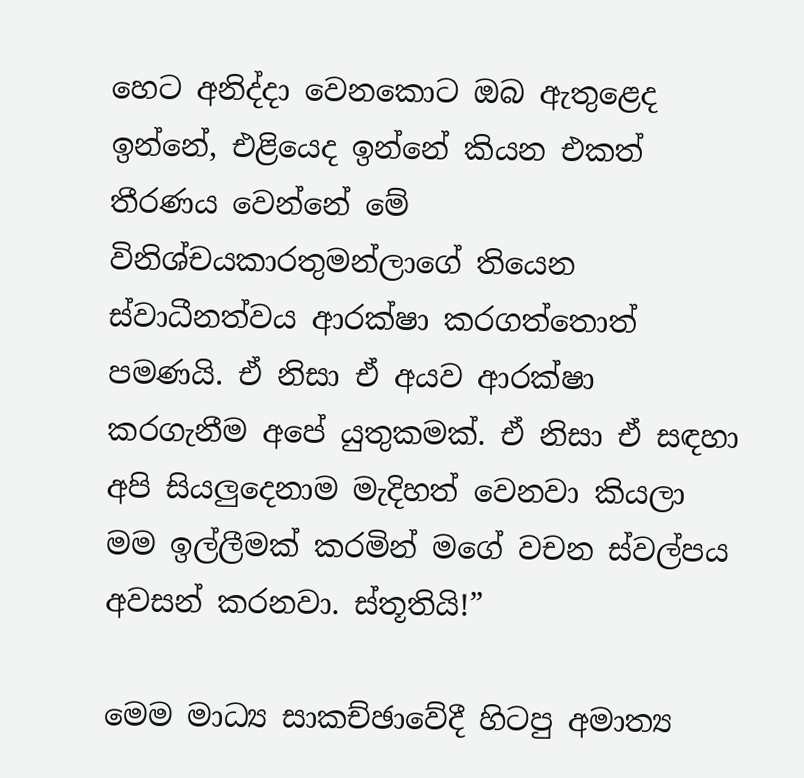හෙට අනිද්දා වෙනකොට ඔබ ඇතුළෙද ඉන්නේ, එළියෙද ඉන්නේ කියන එකත් තීරණය වෙන්නේ මේ විනිශ්චයකාරතුමන්ලාගේ තියෙන ස්වාධීනත්වය ආරක්ෂා කරගත්තොත් පමණයි. ඒ නිසා ඒ අයව ආරක්ෂා කරගැනීම අපේ යුතුකමක්. ඒ නිසා ඒ සඳහා අපි සියලුදෙනාම මැදිහත් වෙනවා කියලා මම ඉල්ලීමක් කරමින් මගේ වචන ස්වල්පය අවසන් කරනවා. ස්තූතියි!”

මෙම මාධ්‍ය සාකච්ඡාවේදී හිටපු අමාත්‍ය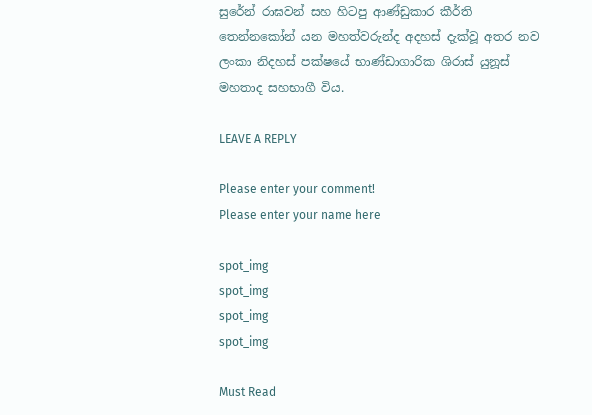සුරේන් රාඝවන් සහ හිටපු ආණ්ඩුකාර කීර්ති තෙන්නකෝන් යන මහත්වරුන්ද අදහස් දැක්වූ අතර නව ලංකා නිදහස් පක්ෂයේ භාණ්ඩාගාරික ශිරාස් යුනූස් මහතාද සහභාගී විය.

LEAVE A REPLY

Please enter your comment!
Please enter your name here

spot_img
spot_img
spot_img
spot_img

Must Read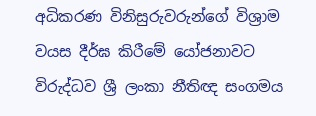අධිකරණ විනිසුරුවරුන්ගේ විශ්‍රාම වයස දීර්ඝ කිරීමේ යෝජනාවට විරුද්ධව ශ්‍රී ලංකා නීතිඥ සංගමය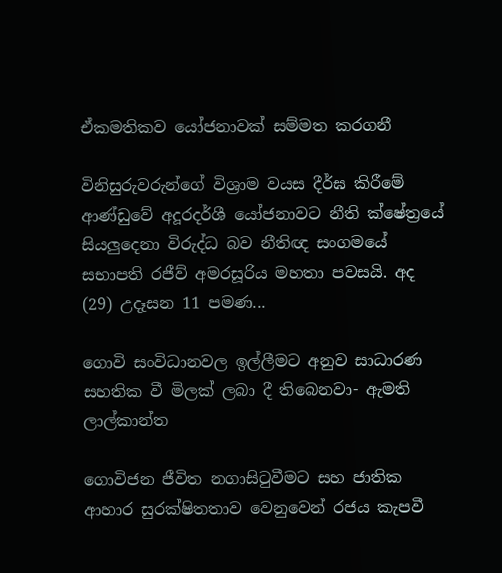ඒකමතිකව යෝජනාවක් සම්මත කරගනී

විනිසුරුවරුන්ගේ විශ්‍රාම වයස දීර්ඝ කිරීමේ ආණ්ඩුවේ අදූරදර්ශී යෝජනාවට නීති ක්ෂේත්‍රයේ සියලුදෙනා විරුද්ධ බව නීතිඥ සංගමයේ සභාපති රජීව් අමරසූරිය මහතා පවසයි. අද (29) උදෑසන 11 පමණ...

ගොවි සංවිධානවල ඉල්ලීමට අනුව සාධාරණ සහතික වී මිලක් ලබා දී තිබෙනවා- ඇමති ලාල්කාන්ත

ගොවිජන ජීවිත නගාසිටුවීමට සහ ජාතික ආහාර සුරක්ෂිතතාව වෙනුවෙන් රජය කැපවී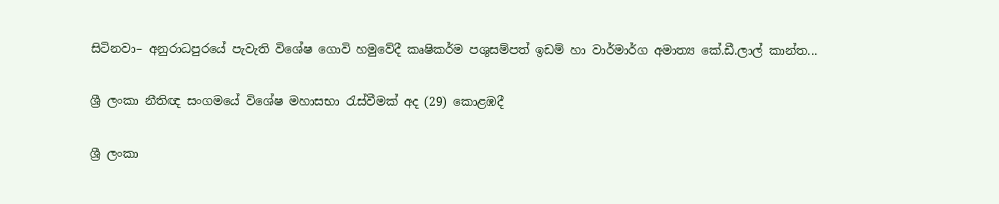සිටිනවා– අනුරාධපුරයේ පැවැති විශේෂ ගොවි හමුවේදී කෘෂිකර්ම පශුසම්පත් ඉඩම් හා වාර්මාර්ග අමාත්‍ය කේ.ඩී.ලාල් කාන්ත...

ශ්‍රී ලංකා නීතිඥ සංගමයේ විශේෂ මහාසභා රැස්වීමක් අද (29) කොළඹදී

ශ්‍රී ලංකා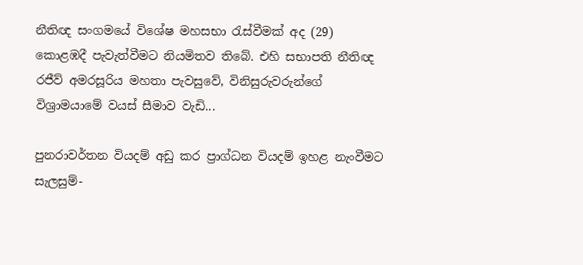නීතිඥ සංගමයේ විශේෂ මහසභා රැස්වීමක් අද (29) කොළඹදී පැවැත්වීමට නියමිතව තිබේ. එහි සභාපති නීතිඥ රජීව් අමරසූරිය මහතා පැවසුවේ, විනිසුරුවරුන්ගේ විශ්‍රාමයාමේ වයස් සීමාව වැඩි...

පුනරාවර්තන වියදම් අඩු කර ප්‍රාග්ධන වියදම් ඉහළ නැංවීමට සැලසුම්-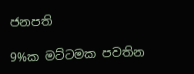ජනපති

9%ක මට්ටමක පවතින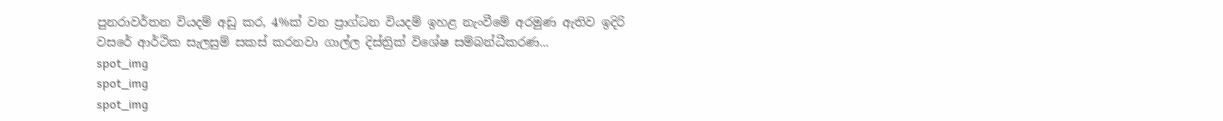පුනරාවර්තන වියදම් අඩු කර, 4%ක් වන ප්‍රාග්ධන වියදම් ඉහළ නැංවීමේ අරමුණ ඇතිව ඉදිරි වසරේ ආර්ථික සැලසුම් සකස් කරනවා ගාල්ල දිස්ත්‍රික් විශේෂ සම්බන්ධීකරණ...
spot_img
spot_img
spot_img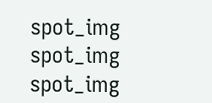spot_img
spot_img
spot_img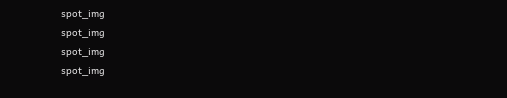spot_img
spot_img
spot_img
spot_img